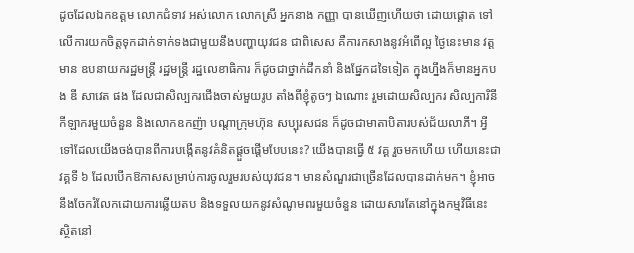ដូចដែលឯកឧត្តម លោកជំទាវ អស់លោក លោកស្រី អ្នកនាង កញ្ញា បានឃើញហើយថា ដោយផ្ដោត ទៅលើការយកចិត្តទុកដាក់ទាក់ទងជាមួយនឹងបញ្ហាយុវជន ជាពិសេស គឺការកសាងនូវអំពើល្អ ថ្ងៃនេះមាន វត្តមាន ឧបនាយករដ្ឋមន្រ្តី រដ្ឋមន្រ្តី រដ្ឋលេខាធិការ ក៏ដូចជាថ្នាក់ដឹកនាំ និងផ្នែកដទៃទៀត ក្នុងហ្នឹងក៏មានអ្នកបង ឌី សាវេត ផង ដែលជាសិល្បករជើងចាស់មួយរូប តាំងពីខ្ញុំតូចៗ ឯណោះ រួមដោយសិល្បករ សិល្បការិនី កីឡាករមួយចំនួន និងលោកឧកញ៉ា បណ្ដាក្រុមហ៊ុន សប្បុរសជន ក៏ដូចជាមាតាបិតារបស់ជ័យលាភី។ អ្វីទៅដែលយើងចង់បានពីការបង្កើតនូវគំនិតផ្ដួចផ្ដើមបែបនេះ? យើងបានធ្វើ ៥ វគ្គ រួចមកហើយ ហើយនេះជាវគ្គទី ៦ ដែលបើកឱកាសសម្រាប់ការចូលរួមរបស់យុវជន។ មានសំណួរជាច្រើនដែលបានដាក់មក។ ខ្ញុំអាចនឹងចែករំលែកដោយការឆ្លើយតប និងទទួលយកនូវសំណូមពរមួយចំនួន ដោយសារតែនៅក្នុងកម្មវិធីនេះ ស្ថិតនៅ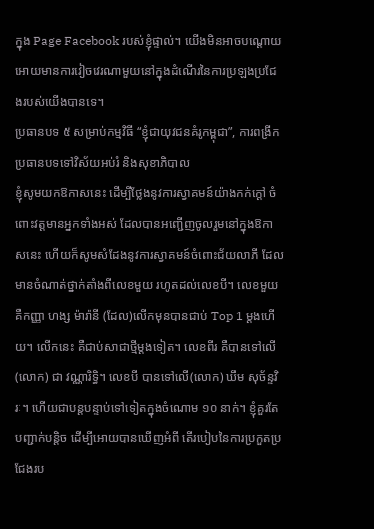ក្នុង Page Facebook របស់ខ្ញុំផ្ទាល់។ យើងមិនអាចបណ្ដោយអោយមានការវៀចវេរណាមួយនៅក្នុងដំណើរនៃការប្រឡងប្រជែងរបស់យើងបានទេ។
ប្រធានបទ ៥ សម្រាប់កម្មវិធី “ខ្ញុំជាយុវជនគំរូកម្ពុជា”, ការពង្រីកប្រធានបទទៅវិស័យអប់រំ និងសុខាភិបាល
ខ្ញុំសូមយកឱកាសនេះ ដើម្បីថ្លែងនូវការស្វាគមន៍យ៉ាងកក់ក្ដៅ ចំពោះវត្តមានអ្នកទាំងអស់ ដែលបានអញ្ជើញចូលរួមនៅក្នុងឱកាសនេះ ហើយក៏សូមសំដែងនូវការស្វាគមន៍ចំពោះជ័យលាភី ដែលមានចំណាត់ថ្នាក់តាំងពីលេខមួយ រហូតដល់លេខបី។ លេខមួយ គឺកញ្ញា ហង្ស ម៉ារ៉ានី (ដែល)លើកមុនបានជាប់ Top 1 ម្ដងហើយ។ លើកនេះ គឺជាប់សាជាថ្មីម្ដងទៀត។ លេខពីរ គឺបានទៅលើ (លោក) ជា វណ្ណារិទ្ធិ។ លេខបី បានទៅលើ(លោក) ឃឹម សុច័ន្ទវិរៈ។ ហើយជាបន្តបន្ទាប់ទៅទៀតក្នុងចំណោម ១០ នាក់។ ខ្ញុំគួរតែបញ្ជាក់បន្តិច ដើម្បីអោយបានឃើញអំពី តើរបៀបនៃការប្រកួតប្រជែងរប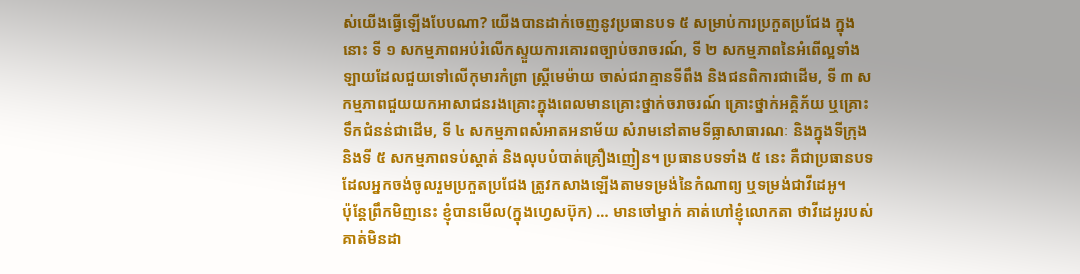ស់យើងធ្វើឡើងបែបណា? យើងបានដាក់ចេញនូវប្រធានបទ ៥ សម្រាប់ការប្រកួតប្រជែង ក្នុងនោះ ទី ១ សកម្មភាពអប់រំលើកស្ទួយការគោរពច្បាប់ចរាចរណ៍, ទី ២ សកម្មភាពនៃអំពើល្អទាំងឡាយដែលជួយទៅលើកុមារកំព្រា ស្ដ្រីមេម៉ាយ ចាស់ជរាគ្មានទីពឹង និងជនពិការជាដើម, ទី ៣ សកម្មភាពជួយយកអាសាជនរងគ្រោះក្នុងពេលមានគ្រោះថ្នាក់ចរាចរណ៍ គ្រោះថ្នាក់អគ្គិភ័យ ឬគ្រោះទឹកជំនន់ជាដើម, ទី ៤ សកម្មភាពសំអាតអនាម័យ សំរាមនៅតាមទីធ្លាសាធារណៈ និងក្នុងទីក្រុង និងទី ៥ សកម្មភាពទប់ស្ដាត់ និងលុបបំបាត់គ្រឿងញៀន។ ប្រធានបទទាំង ៥ នេះ គឺជាប្រធានបទដែលអ្នកចង់ចូលរួមប្រកួតប្រជែង ត្រូវកសាងឡើងតាមទម្រង់នៃកំណាព្យ ឬទម្រង់ជាវីដេអូ។
ប៉ុន្តែព្រឹកមិញនេះ ខ្ញុំបានមើល(ក្នុងហ្វេសប៊ុក) … មានចៅម្នាក់ គាត់ហៅខ្ញុំលោកតា ថាវីដេអូរបស់គាត់មិនដា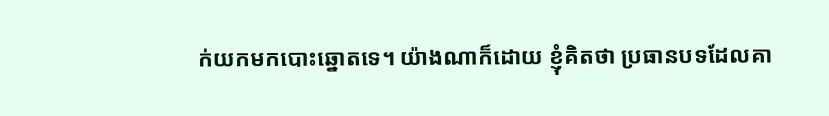ក់យកមកបោះឆ្នោតទេ។ យ៉ាងណាក៏ដោយ ខ្ញុំគិតថា ប្រធានបទដែលគា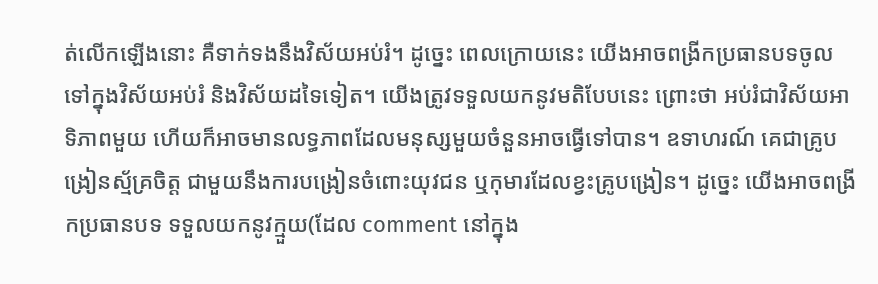ត់លើកឡើងនោះ គឺទាក់ទងនឹងវិស័យអប់រំ។ ដូច្នេះ ពេលក្រោយនេះ យើងអាចពង្រីកប្រធានបទចូលទៅក្នុងវិស័យអប់រំ និងវិស័យដទៃទៀត។ យើងត្រូវទទួលយកនូវមតិបែបនេះ ព្រោះថា អប់រំជាវិស័យអាទិភាពមួយ ហើយក៏អាចមានលទ្ធភាពដែលមនុស្សមួយចំនួនអាចធ្វើទៅបាន។ ឧទាហរណ៍ គេជាគ្រូបង្រៀនស្ម័គ្រចិត្ត ជាមួយនឹងការបង្រៀនចំពោះយុវជន ឬកុមារដែលខ្វះគ្រូបង្រៀន។ ដូច្នេះ យើងអាចពង្រីកប្រធានបទ ទទួលយកនូវក្មួយ(ដែល comment នៅក្នុង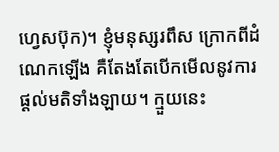ហ្វេសប៊ុក)។ ខ្ញុំមនុស្សរពឹស ក្រោកពីដំណេកឡើង គឺតែងតែបើកមើលនូវការផ្ដល់មតិទាំងឡាយ។ ក្មួយនេះ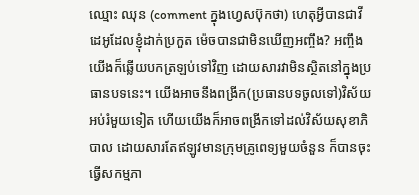ឈ្មោះ ឈុន (comment ក្នុងហ្វេសប៊ុកថា) ហេតុអ្វីបានជាវីដេអូដែលខ្ញុំដាក់ប្រកួត ម៉េចបានជាមិនឃើញអញ្ចឹង? អញ្ចឹងយើងក៏ឆ្លើយបកត្រឡប់ទៅវិញ ដោយសារវាមិនស្ថិតនៅក្នុងប្រធានបទនេះ។ យើងអាចនឹងពង្រីក(ប្រធានបទចូលទៅ)វិស័យអប់រំមួយទៀត ហើយយើងក៏អាចពង្រីកទៅដល់វិស័យសុខាភិបាល ដោយសារតែឥឡូវមានក្រុមគ្រូពេទ្យមួយចំនួន ក៏បានចុះធ្វើសកម្មភា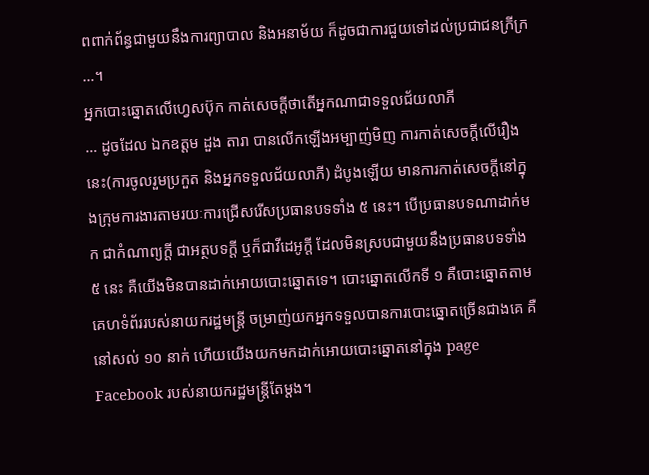ពពាក់ព័ន្ធជាមួយនឹងការព្យាបាល និងអនាម័យ ក៏ដូចជាការជួយទៅដល់ប្រជាជនក្រីក្រ …។
អ្នកបោះឆ្នោតលើហ្វេសប៊ុក កាត់សេចក្ដីថាតើអ្នកណាជាទទួលជ័យលាភី
… ដូចដែល ឯកឧត្តម ដួង តារា បានលើកឡើងអម្បាញ់មិញ ការកាត់សេចក្ដីលើរឿងនេះ(ការចូលរួមប្រកួត និងអ្នកទទួលជ័យលាភី) ដំបូងឡើយ មានការកាត់សេចក្ដីនៅក្នុងក្រុមការងារតាមរយៈការជ្រើសរើសប្រធានបទទាំង ៥ នេះ។ បើប្រធានបទណាដាក់មក ជាកំណាព្យក្ដី ជាអត្ថបទក្ដី ឬក៏ជាវីដេអូក្ដី ដែលមិនស្របជាមួយនឹងប្រធានបទទាំង ៥ នេះ គឺយើងមិនបានដាក់អោយបោះឆ្នោតទេ។ បោះឆ្នោតលើកទី ១ គឺបោះឆ្នោតតាមគេហទំព័ររបស់នាយករដ្ឋមន្រ្តី ចម្រាញ់យកអ្នកទទួលបានការបោះឆ្នោតច្រើនជាងគេ គឺនៅសល់ ១០ នាក់ ហើយយើងយកមកដាក់អោយបោះឆ្នោតនៅក្នុង page Facebook របស់នាយករដ្ឋមន្រ្តីតែម្ដង។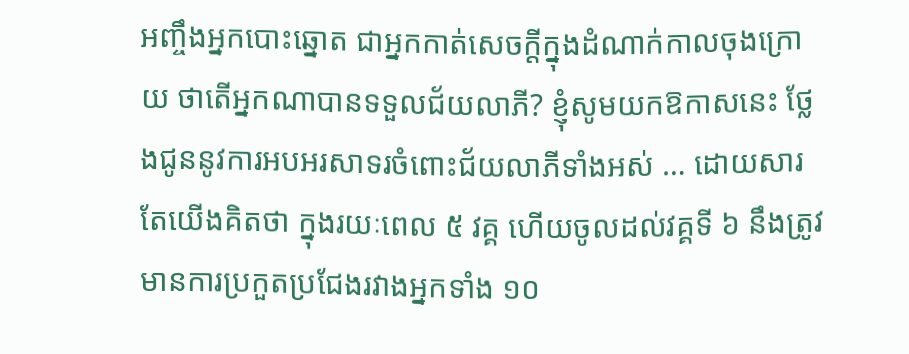អញ្ចឹងអ្នកបោះឆ្នោត ជាអ្នកកាត់សេចក្ដីក្នុងដំណាក់កាលចុងក្រោយ ថាតើអ្នកណាបានទទួលជ័យលាភី? ខ្ញុំសូមយកឱកាសនេះ ថ្លែងជូននូវការអបអរសាទរចំពោះជ័យលាភីទាំងអស់ … ដោយសារតែយើងគិតថា ក្នុងរយៈពេល ៥ វគ្គ ហើយចូលដល់វគ្គទី ៦ នឹងត្រូវមានការប្រកួតប្រជែងរវាងអ្នកទាំង ១០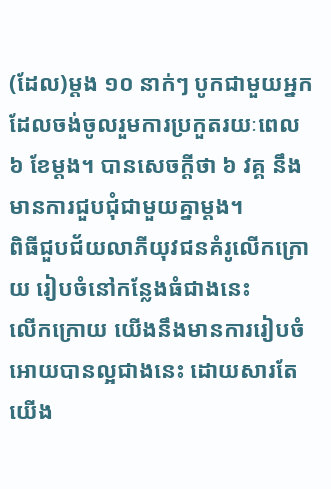(ដែល)ម្ដង ១០ នាក់ៗ បូកជាមួយអ្នកដែលចង់ចូលរួមការប្រកួតរយៈពេល ៦ ខែម្ដង។ បានសេចក្ដីថា ៦ វគ្គ នឹងមានការជួបជុំជាមួយគ្នាម្ដង។
ពិធីជួបជ័យលាភីយុវជនគំរូលើកក្រោយ រៀបចំនៅកន្លែងធំជាងនេះ
លើកក្រោយ យើងនឹងមានការរៀបចំអោយបានល្អជាងនេះ ដោយសារតែយើង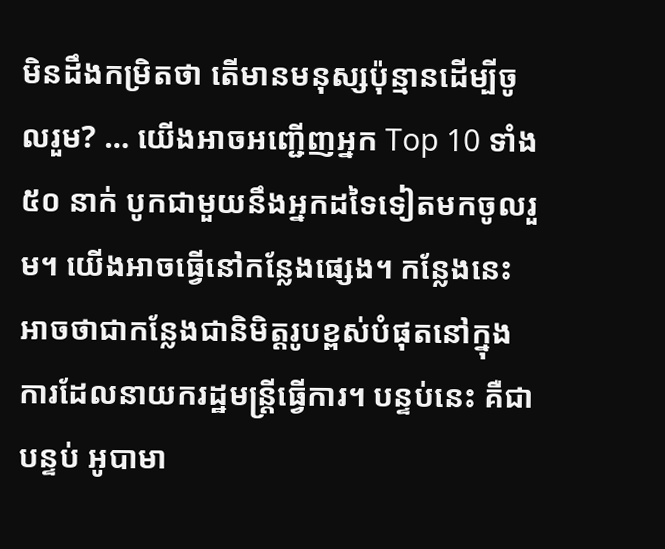មិនដឹងកម្រិតថា តើមានមនុស្សប៉ុន្មានដើម្បីចូលរួម? … យើងអាចអញ្ជើញអ្នក Top 10 ទាំង ៥០ នាក់ បូកជាមួយនឹងអ្នកដទៃទៀតមកចូលរួម។ យើងអាចធ្វើនៅកន្លែងផ្សេង។ កន្លែងនេះ អាចថាជាកន្លែងជានិមិត្តរូបខ្ពស់បំផុតនៅក្នុងការដែលនាយករដ្ឋមន្រ្តីធ្វើការ។ បន្ទប់នេះ គឺជាបន្ទប់ អូបាមា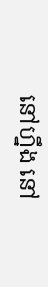នៅហ្នឹង នៅ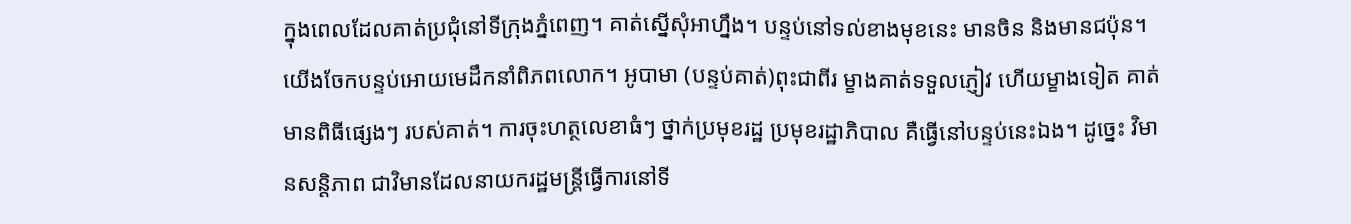ក្នុងពេលដែលគាត់ប្រជុំនៅទីក្រុងភ្នំពេញ។ គាត់ស្នើសុំអាហ្នឹង។ បន្ទប់នៅទល់ខាងមុខនេះ មានចិន និងមានជប៉ុន។ យើងចែកបន្ទប់អោយមេដឹកនាំពិភពលោក។ អូបាមា (បន្ទប់គាត់)ពុះជាពីរ ម្ខាងគាត់ទទួលភ្ញៀវ ហើយម្ខាងទៀត គាត់មានពិធីផ្សេងៗ របស់គាត់។ ការចុះហត្ថលេខាធំៗ ថ្នាក់ប្រមុខរដ្ឋ ប្រមុខរដ្ឋាភិបាល គឺធ្វើនៅបន្ទប់នេះឯង។ ដូច្នេះ វិមានសន្ដិភាព ជាវិមានដែលនាយករដ្ឋមន្រ្តីធ្វើការនៅទី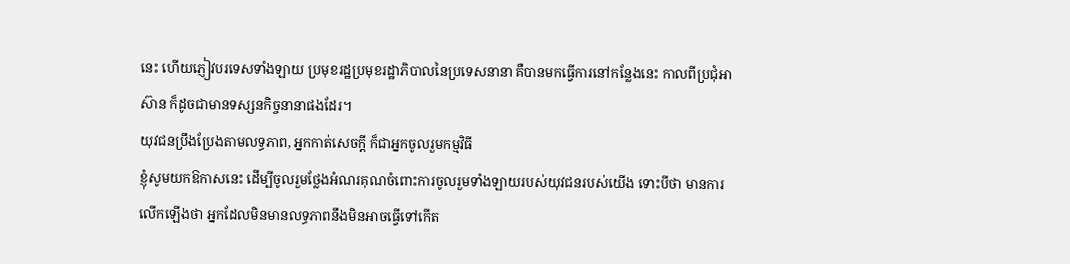នេះ ហើយភ្ញៀវបរទេសទាំងឡាយ ប្រមុខរដ្ឋប្រមុខរដ្ឋាភិបាលនៃប្រទេសនានា គឺបានមកធ្វើការនៅកន្លែងនេះ កាលពីប្រជុំអាស៊ាន ក៏ដូចជាមានទស្សនកិច្ចនានាផងដែរ។
យុវជនប្រឹងប្រែងតាមលទ្ធភាព, អ្នកកាត់សេចក្តី ក៏ជាអ្នកចូលរួមកម្មវិធី
ខ្ញុំសូមយកឱកាសនេះ ដើម្បីចូលរួមថ្លែងអំណរគុណចំពោះការចូលរួមទាំងឡាយរបស់យុវជនរបស់យើង ទោះបីថា មានការលើកឡើងថា អ្នកដែលមិនមានលទ្ធភាពនឹងមិនអាចធ្វើទៅកើត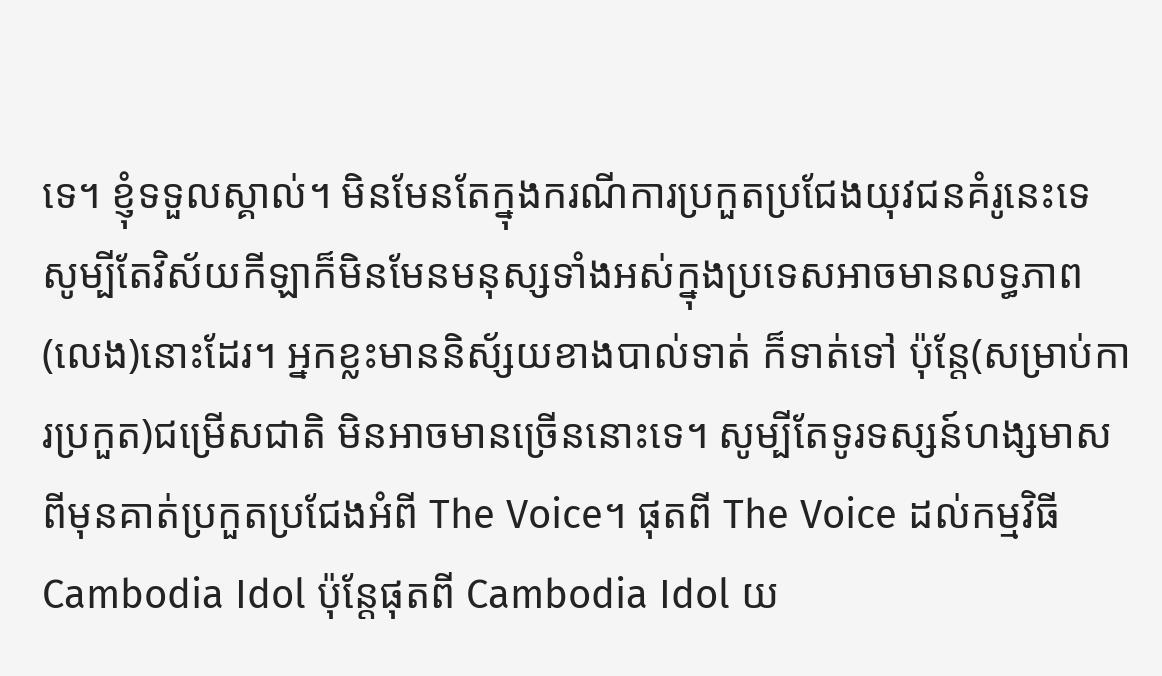ទេ។ ខ្ញុំទទួលស្គាល់។ មិនមែនតែក្នុងករណីការប្រកួតប្រជែងយុវជនគំរូនេះទេ សូម្បីតែវិស័យកីឡាក៏មិនមែនមនុស្សទាំងអស់ក្នុងប្រទេសអាចមានលទ្ធភាព(លេង)នោះដែរ។ អ្នកខ្លះមាននិស័្សយខាងបាល់ទាត់ ក៏ទាត់ទៅ ប៉ុន្តែ(សម្រាប់ការប្រកួត)ជម្រើសជាតិ មិនអាចមានច្រើននោះទេ។ សូម្បីតែទូរទស្សន៍ហង្សមាស ពីមុនគាត់ប្រកួតប្រជែងអំពី The Voice។ ផុតពី The Voice ដល់កម្មវិធី Cambodia Idol ប៉ុន្តែផុតពី Cambodia Idol យ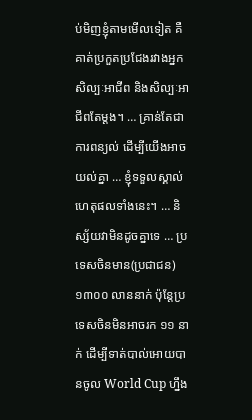ប់មិញខ្ញុំតាមមើលទៀត គឺគាត់ប្រកួតប្រជែងរវាងអ្នកសិល្បៈអាជីព និងសិល្បៈអាជីពតែម្ដង។ … គ្រាន់តែជាការពន្យល់ ដើម្បីយើងអាចយល់គ្នា … ខ្ញុំទទួលស្គាល់ហេតុផលទាំងនេះ។ … និស្ស័យវាមិនដូចគ្នាទេ … ប្រទេសចិនមាន(ប្រជាជន) ១៣០០ លាននាក់ ប៉ុន្តែប្រទេសចិនមិនអាចរក ១១ នាក់ ដើម្បីទាត់បាល់អោយបានចូល World Cup ហ្នឹង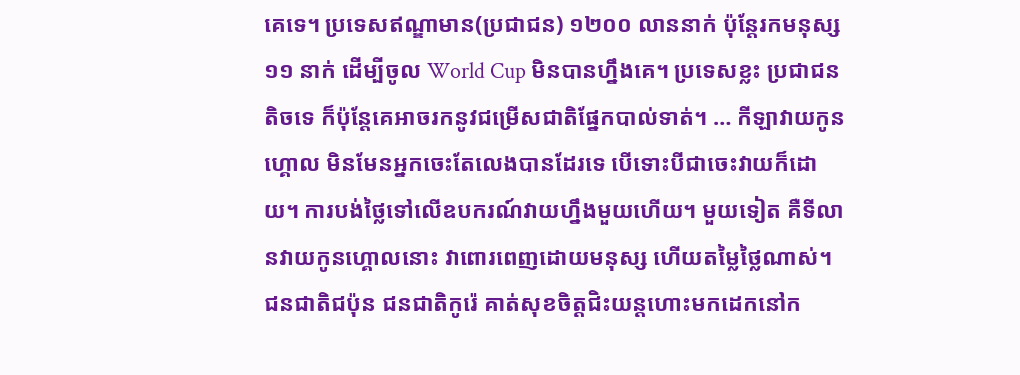គេទេ។ ប្រទេសឥណ្ឌាមាន(ប្រជាជន) ១២០០ លាននាក់ ប៉ុន្តែរកមនុស្ស ១១ នាក់ ដើម្បីចូល World Cup មិនបានហ្នឹងគេ។ ប្រទេសខ្លះ ប្រជាជនតិចទេ ក៏ប៉ុន្តែគេអាចរកនូវជម្រើសជាតិផ្នែកបាល់ទាត់។ … កីឡាវាយកូនហ្គោល មិនមែនអ្នកចេះតែលេងបានដែរទេ បើទោះបីជាចេះវាយក៏ដោយ។ ការបង់ថ្លៃទៅលើឧបករណ៍វាយហ្នឹងមួយហើយ។ មួយទៀត គឺទីលានវាយកូនហ្គោលនោះ វាពោរពេញដោយមនុស្ស ហើយតម្លៃថ្លៃណាស់។ ជនជាតិជប៉ុន ជនជាតិកូរ៉េ គាត់សុខចិត្តជិះយន្តហោះមកដេកនៅក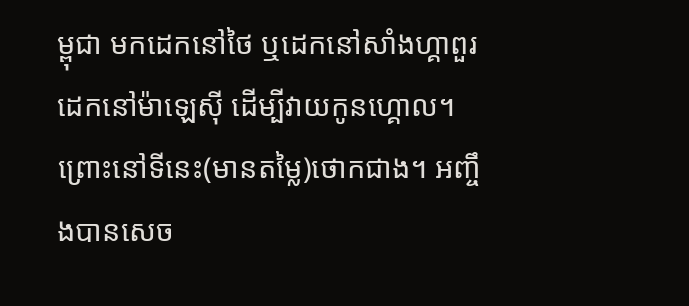ម្ពុជា មកដេកនៅថៃ ឬដេកនៅសាំងហ្គាពួរ ដេកនៅម៉ាឡេស៊ី ដើម្បីវាយកូនហ្គោល។ ព្រោះនៅទីនេះ(មានតម្លៃ)ថោកជាង។ អញ្ចឹងបានសេច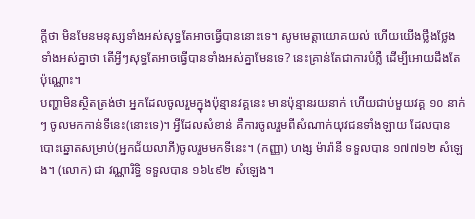ក្ដីថា មិនមែនមនុស្សទាំងអស់សុទ្ធតែអាចធ្វើបាននោះទេ។ សូមមេត្តាយោគយល់ ហើយយើងថ្លឹងថ្លែងទាំងអស់គ្នាថា តើអ្វីៗសុទ្ធតែអាចធ្វើបានទាំងអស់គ្នាមែនទេ? នេះគ្រាន់តែជាការបំភ្លឺ ដើម្បីអោយដឹងតែប៉ុណ្ណោះ។
បញ្ហាមិនស្ថិតត្រង់ថា អ្នកដែលចូលរួមក្នុងប៉ុន្មានវគ្គនេះ មានប៉ុន្មានរយនាក់ ហើយជាប់មួយវគ្គ ១០ នាក់ៗ ចូលមកកាន់ទីនេះ(នោះទេ)។ អ្វីដែលសំខាន់ គឺការចូលរួមពីសំណាក់យុវជនទាំងឡាយ ដែលបានបោះឆ្នោតសម្រាប់(អ្នកជ័យលាភី)ចូលរួមមកទីនេះ។ (កញ្ញា) ហង្ស ម៉ារ៉ានី ទទួលបាន ១៧៧១២ សំឡេង។ (លោក) ជា វណ្ណារិទ្ធិ ទទួលបាន ១៦៤៩២ សំឡេង។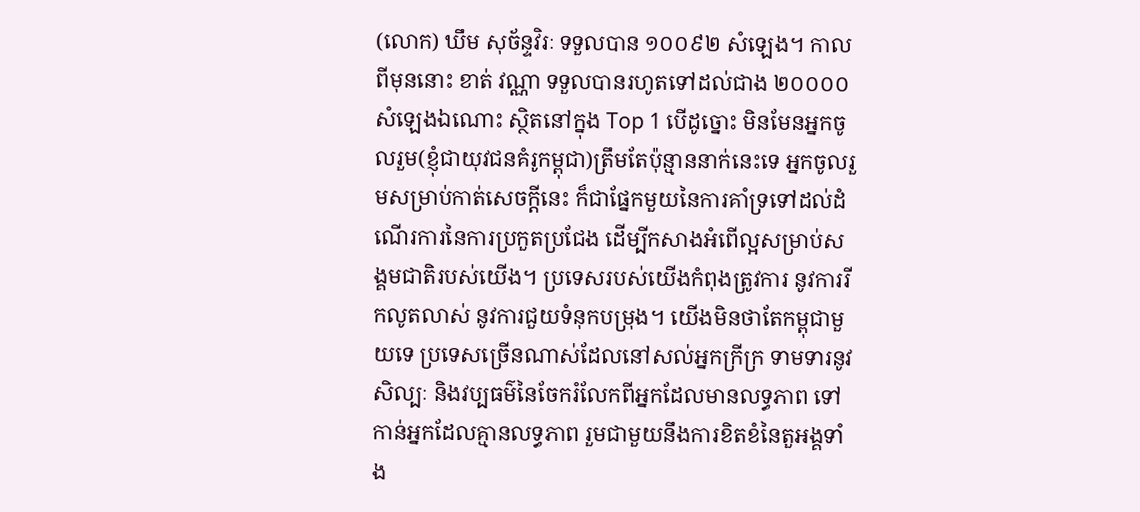(លោក) ឃឹម សុច័ន្ទវិរៈ ទទួលបាន ១០០៩២ សំឡេង។ កាលពីមុននោះ ខាត់ វណ្ណា ទទួលបានរហូតទៅដល់ជាង ២០០០០ សំឡេងឯណោះ ស្ថិតនៅក្នុង Top 1 បើដូច្នោះ មិនមែនអ្នកចូលរួម(ខ្ញុំជាយុវជនគំរូកម្ពុជា)ត្រឹមតែប៉ុន្មាននាក់នេះទេ អ្នកចូលរួមសម្រាប់កាត់សេចក្ដីនេះ ក៏ជាផ្នែកមួយនៃការគាំទ្រទៅដល់ដំណើរការនៃការប្រកួតប្រជែង ដើម្បីកសាងអំពើល្អសម្រាប់សង្គមជាតិរបស់យើង។ ប្រទេសរបស់យើងកំពុងត្រូវការ នូវការរីកលូតលាស់ នូវការជួយទំនុកបម្រុង។ យើងមិនថាតែកម្ពុជាមួយទេ ប្រទេសច្រើនណាស់ដែលនៅសល់អ្នកក្រីក្រ ទាមទារនូវសិល្បៈ និងវប្បធម៌នៃចែករំលែកពីអ្នកដែលមានលទ្ធភាព ទៅកាន់អ្នកដែលគ្មានលទ្ធភាព រួមជាមួយនឹងការខិតខំនៃតួអង្គទាំង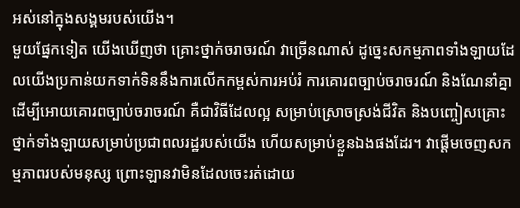អស់នៅក្នុងសង្គមរបស់យើង។
មួយផ្នែកទៀត យើងឃើញថា គ្រោះថ្នាក់ចរាចរណ៍ វាច្រើនណាស់ ដូច្នេះសកម្មភាពទាំងឡាយដែលយើងប្រកាន់យកទាក់ទិននឹងការលើកកម្ពស់ការអប់រំ ការគោរពច្បាប់ចរាចរណ៍ និងណែនាំគ្នាដើម្បីអោយគោរពច្បាប់ចរាចរណ៍ គឺជាវិធីដែលល្អ សម្រាប់ស្រោចស្រង់ជីវិត និងបញ្ចៀសគ្រោះថ្នាក់ទាំងឡាយសម្រាប់ប្រជាពលរដ្ឋរបស់យើង ហើយសម្រាប់ខ្លួនឯងផងដែរ។ វាផ្ដើមចេញសកម្មភាពរបស់មនុស្ស ព្រោះឡានវាមិនដែលចេះរត់ដោយ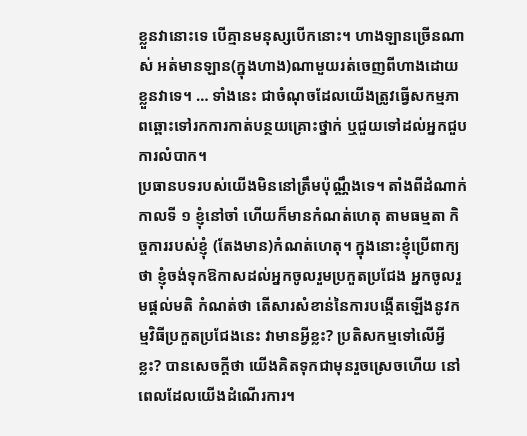ខ្លួនវានោះទេ បើគ្មានមនុស្សបើកនោះ។ ហាងឡានច្រើនណាស់ អត់មានឡាន(ក្នុងហាង)ណាមួយរត់ចេញពីហាងដោយខ្លួនវាទេ។ … ទាំងនេះ ជាចំណុចដែលយើងត្រូវធ្វើសកម្មភាពឆ្ពោះទៅរកការកាត់បន្ថយគ្រោះថ្នាក់ ឬជួយទៅដល់អ្នកជួបការលំបាក។
ប្រធានបទរបស់យើងមិននៅត្រឹមប៉ុណ្ណឹងទេ។ តាំងពីដំណាក់កាលទី ១ ខ្ញុំនៅចាំ ហើយក៏មានកំណត់ហេតុ តាមធម្មតា កិច្ចការរបស់ខ្ញុំ (តែងមាន)កំណត់ហេតុ។ ក្នុងនោះខ្ញុំប្រើពាក្យថា ខ្ញុំចង់ទុកឱកាសដល់អ្នកចូលរួមប្រកួតប្រជែង អ្នកចូលរួមផ្ដល់មតិ កំណត់ថា តើសារសំខាន់នៃការបង្កើតឡើងនូវកម្មវិធីប្រកួតប្រជែងនេះ វាមានអ្វីខ្លះ? ប្រតិសកម្មទៅលើអ្វីខ្លះ? បានសេចក្ដីថា យើងគិតទុកជាមុនរួចស្រេចហើយ នៅពេលដែលយើងដំណើរការ។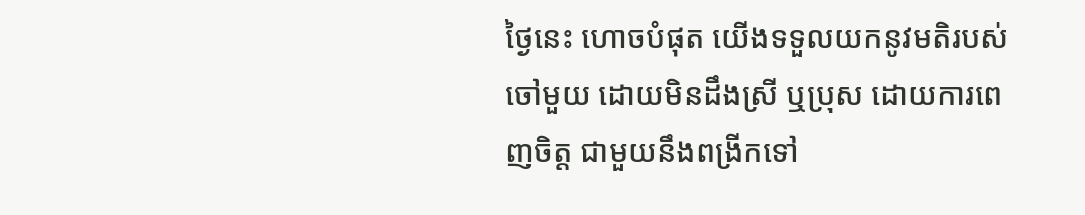ថ្ងៃនេះ ហោចបំផុត យើងទទួលយកនូវមតិរបស់ចៅមួយ ដោយមិនដឹងស្រី ឬប្រុស ដោយការពេញចិត្ត ជាមួយនឹងពង្រីកទៅ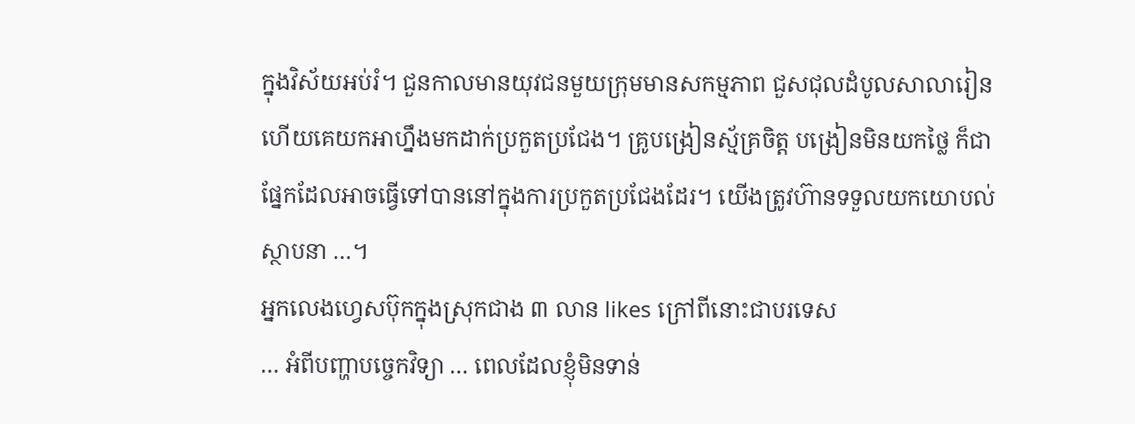ក្នុងវិស័យអប់រំ។ ជួនកាលមានយុវជនមួយក្រុមមានសកម្មភាព ជួសជុលដំបូលសាលារៀន ហើយគេយកអាហ្នឹងមកដាក់ប្រកួតប្រជែង។ គ្រូបង្រៀនស្ម័គ្រចិត្ត បង្រៀនមិនយកថ្លៃ ក៏ជាផ្នែកដែលអាចធ្វើទៅបាននៅក្នុងការប្រកួតប្រជែងដែរ។ យើងត្រូវហ៊ានទទួលយកយោបល់ស្ថាបនា …។
អ្នកលេងហ្វេសប៊ុកក្នុងស្រុកជាង ៣ លាន likes ក្រៅពីនោះជាបរទេស
… អំពីបញ្ហាបច្ចេកវិទ្យា … ពេលដែលខ្ញុំមិនទាន់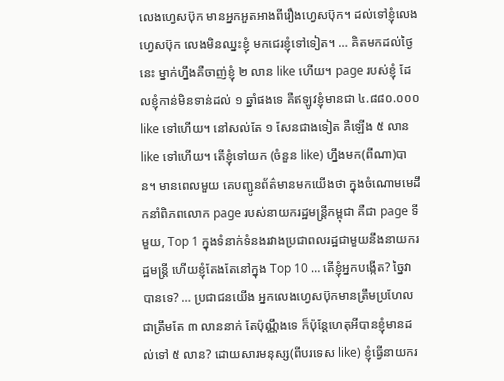លេងហ្វេសប៊ុក មានអ្នកអួតអាងពីរឿងហ្វេសប៊ុក។ ដល់ទៅខ្ញុំលេងហ្វេសប៊ុក លេងមិនឈ្នះខ្ញុំ មកជេរខ្ញុំទៅទៀត។ … គិតមកដល់ថ្ងៃនេះ ម្នាក់ហ្នឹងគឺចាញ់ខ្ញុំ ២ លាន like ហើយ។ page របស់ខ្ញុំ ដែលខ្ញុំកាន់មិនទាន់ដល់ ១ ឆ្នាំផងទេ គឺឥឡូវខ្ញុំមានជា ៤.៨៨០.០០០ like ទៅហើយ។ នៅសល់តែ ១ សែនជាងទៀត គឺឡើង ៥ លាន like ទៅហើយ។ តើខ្ញុំទៅយក (ចំនួន like) ហ្នឹងមក(ពីណា)បាន។ មានពេលមួយ គេបញ្ជូនព័ត៌មានមកយើងថា ក្នុងចំណោមមេដឹកនាំពិភពលោក page របស់នាយករដ្ឋមន្រ្តីកម្ពុជា គឺជា page ទីមួយ, Top 1 ក្នុងទំនាក់ទំនងរវាងប្រជាពលរដ្ឋជាមួយនឹងនាយករដ្ឋមន្រ្តី ហើយខ្ញុំតែងតែនៅក្នុង Top 10 … តើខ្ញុំអ្នកបង្កើត? ច្នៃវាបានទេ? … ប្រជាជនយើង អ្នកលេងហ្វេសប៊ុកមានត្រឹមប្រហែលជាត្រឹមតែ ៣ លាននាក់ តែប៉ុណ្ណឹងទេ ក៏ប៉ុន្តែហេតុអីបានខ្ញុំមានដល់ទៅ ៥ លាន? ដោយសារមនុស្ស(ពីបរទេស like) ខ្ញុំធ្វើនាយករ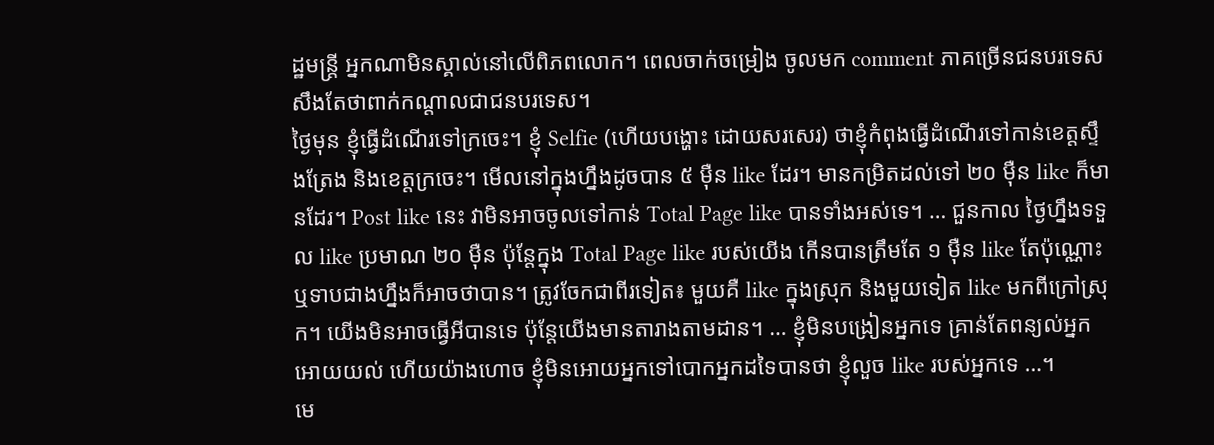ដ្ឋមន្រ្តី អ្នកណាមិនស្គាល់នៅលើពិភពលោក។ ពេលចាក់ចម្រៀង ចូលមក comment ភាគច្រើនជនបរទេស សឹងតែថាពាក់កណ្ដាលជាជនបរទេស។
ថ្ងៃមុន ខ្ញុំធ្វើដំណើរទៅក្រចេះ។ ខ្ញុំ Selfie (ហើយបង្ហោះ ដោយសរសេរ) ថាខ្ញុំកំពុងធ្វើដំណើរទៅកាន់ខេត្តស្ទឹងត្រែង និងខេត្តក្រចេះ។ មើលនៅក្នុងហ្នឹងដូចបាន ៥ ម៉ឺន like ដែរ។ មានកម្រិតដល់ទៅ ២០ ម៉ឺន like ក៏មានដែរ។ Post like នេះ វាមិនអាចចូលទៅកាន់ Total Page like បានទាំងអស់ទេ។ … ជួនកាល ថ្ងៃហ្នឹងទទួល like ប្រមាណ ២០ ម៉ឺន ប៉ុន្តែក្នុង Total Page like របស់យើង កើនបានត្រឹមតែ ១ ម៉ឺន like តែប៉ុណ្ណោះ ឬទាបជាងហ្នឹងក៏អាចថាបាន។ ត្រូវចែកជាពីរទៀត៖ មួយគឺ like ក្នុងស្រុក និងមួយទៀត like មកពីក្រៅស្រុក។ យើងមិនអាចធ្វើអីបានទេ ប៉ុន្តែយើងមានតារាងតាមដាន។ … ខ្ញុំមិនបង្រៀនអ្នកទេ គ្រាន់តែពន្យល់អ្នកអោយយល់ ហើយយ៉ាងហោច ខ្ញុំមិនអោយអ្នកទៅបោកអ្នកដទៃបានថា ខ្ញុំលួច like របស់អ្នកទេ …។
មេ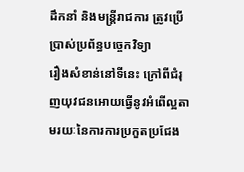ដឹកនាំ និងមន្រ្តីរាជការ ត្រូវប្រើប្រាស់ប្រព័ន្ធបច្ចេកវិទ្យា
រឿងសំខាន់នៅទីនេះ ក្រៅពីជំរុញយុវជនអោយធ្វើនូវអំពើល្អតាមរយៈនៃការការប្រកួតប្រជែង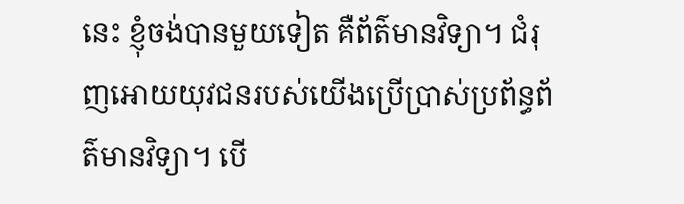នេះ ខ្ញុំចង់បានមួយទៀត គឺព័ត៌មានវិទ្យា។ ជំរុញអោយយុវជនរបស់យើងប្រើប្រាស់ប្រព័ន្ធព័ត៌មានវិទ្យា។ បើ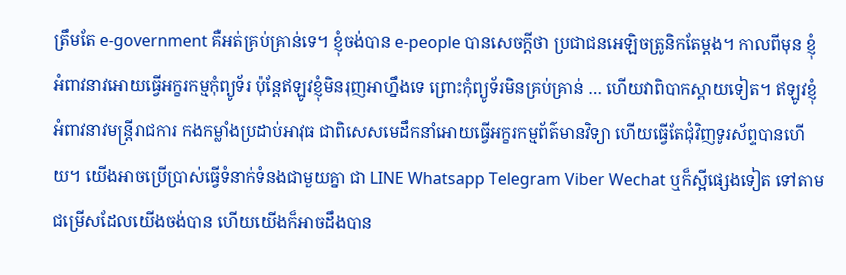ត្រឹមតែ e-government គឺអត់គ្រប់គា្រន់ទេ។ ខ្ញុំចង់បាន e-people បានសេចក្ដីថា ប្រជាជនអេឡិចត្រូនិកតែម្ដង។ កាលពីមុន ខ្ញុំអំពាវនាវអោយធ្វើអក្ខរកម្មកុំព្យូទ័រ ប៉ុន្តែឥឡូវខ្ញុំមិនរុញអាហ្នឹងទេ ព្រោះកុំព្យូទ័រមិនគ្រប់គ្រាន់ … ហើយវាពិបាកស្ពាយទៀត។ ឥឡូវខ្ញុំអំពាវនាវមន្រ្តីរាជការ កងកម្លាំងប្រដាប់អាវុធ ជាពិសេសមេដឹកនាំអោយធ្វើអក្ខរកម្មព័ត៌មានវិទ្យា ហើយធ្វើតែជុំវិញទូរស័ព្ទបានហើយ។ យើងអាចប្រើប្រាស់ធ្វើទំនាក់ទំនងជាមួយគ្នា ជា LINE Whatsapp Telegram Viber Wechat ឬក៏ស្អីផ្សេងទៀត ទៅតាមជម្រើសដែលយើងចង់បាន ហើយយើងក៏អាចដឹងបាន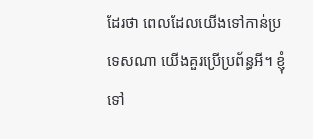ដែរថា ពេលដែលយើងទៅកាន់ប្រទេសណា យើងគួរប្រើប្រព័ន្ធអី។ ខ្ញុំទៅ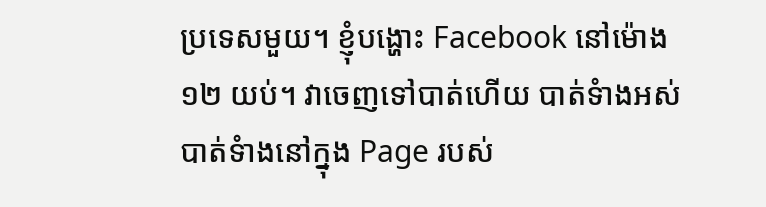ប្រទេសមួយ។ ខ្ញុំបង្ហោះ Facebook នៅម៉ោង ១២ យប់។ វាចេញទៅបាត់ហើយ បាត់ទំាងអស់ បាត់ទំាងនៅក្នុង Page របស់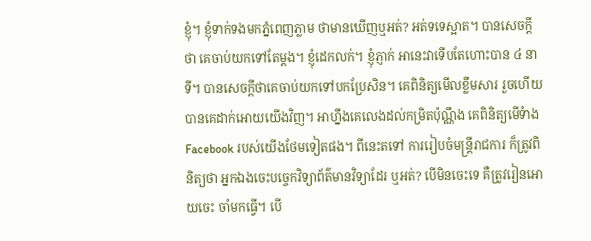ខ្ញុំ។ ខ្ញុំទាក់ទងមកភ្នំពេញភ្លាម ថាមានឃើញឬអត់? អត់ទទេស្អាត។ បានសេចក្តីថា គេចាប់យកទៅតែម្តង។ ខ្ញុំដេកលក់។ ខ្ញុំភ្ញាក់ អានេះវាទើបតែហោះបាន ៤ នាទី។ បានសេចក្តីថាគេចាប់យកទៅបកប្រែសិន។ គេពិនិត្យមើលខ្លឹមសារ រួចហើយបានគេដាក់អោយយើងវិញ។ អាហ្នឹងគេលេងដល់កម្រិតប៉ុណ្ណឹង គេពិនិត្យមើទំាង Facebook របស់យើងថែមទៀតផង។ ពីនេះតទៅ ការរៀបចំមន្រ្តីរាជការ ក៏ត្រូវពិនិត្យថា អ្នកឯងចេះបច្ចេកវិទ្យាព័ត៌មានវិទ្យាដែរ ឬអត់? បើមិនចេះទេ គឺត្រូវរៀនអោយចេះ ចាំមកធ្វើ។ បើ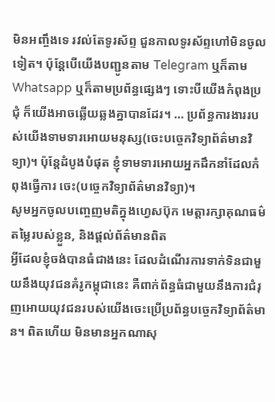មិនអញ្ចឹងទេ រវល់តែទូរស័ព្ទ ជួនកាលទូរស័ព្ទហៅមិនចូលទៀត។ ប៉ុន្តែបើយើងបញ្ជូនតាម Telegram ឬក៏តាម Whatsapp ឬក៏តាមប្រព័ន្ធផ្សេងៗ ទោះបីយើងកំពុងប្រជុំ ក៏យើងអាចឆ្លើយឆ្លងគ្នាបានដែរ។ … ប្រព័ន្ធការងាររបស់យើងទាមទារអោយមនុស្ស(ចេះបច្ចេកវិទ្យាព័ត៌មានវិទ្យា)។ ប៉ុន្តែដំបូងបំផុត ខ្ញុំទាមទារអោយអ្នកដឹកនាំដែលកំពុងធ្វើការ ចេះ(បច្ចេកវិទ្យាព័ត៌មានវិទ្យា)។
សូមអ្នកចូលបញ្ចេញមតិក្នុងហ្វេសប៊ុក មេត្តារក្សាគុណធម៌ តម្លៃរបស់ខ្លួន, និងផ្តល់ព័ត៌មានពិត
អ្វីដែលខ្ញុំចង់បានធំជាងនេះ ដែលដំណើរការទាក់ទិនជាមួយនឹងយុវជនគំរូកម្ពុជានេះ គឺពាក់ព័ន្ធធំជាមួយនឹងការជំរុញអោយយុវជនរបស់យើងចេះប្រើប្រព័ន្ធបច្ចេកវិទ្យាព័ត៌មាន។ ពិតហើយ មិនមានអ្នកណាសុ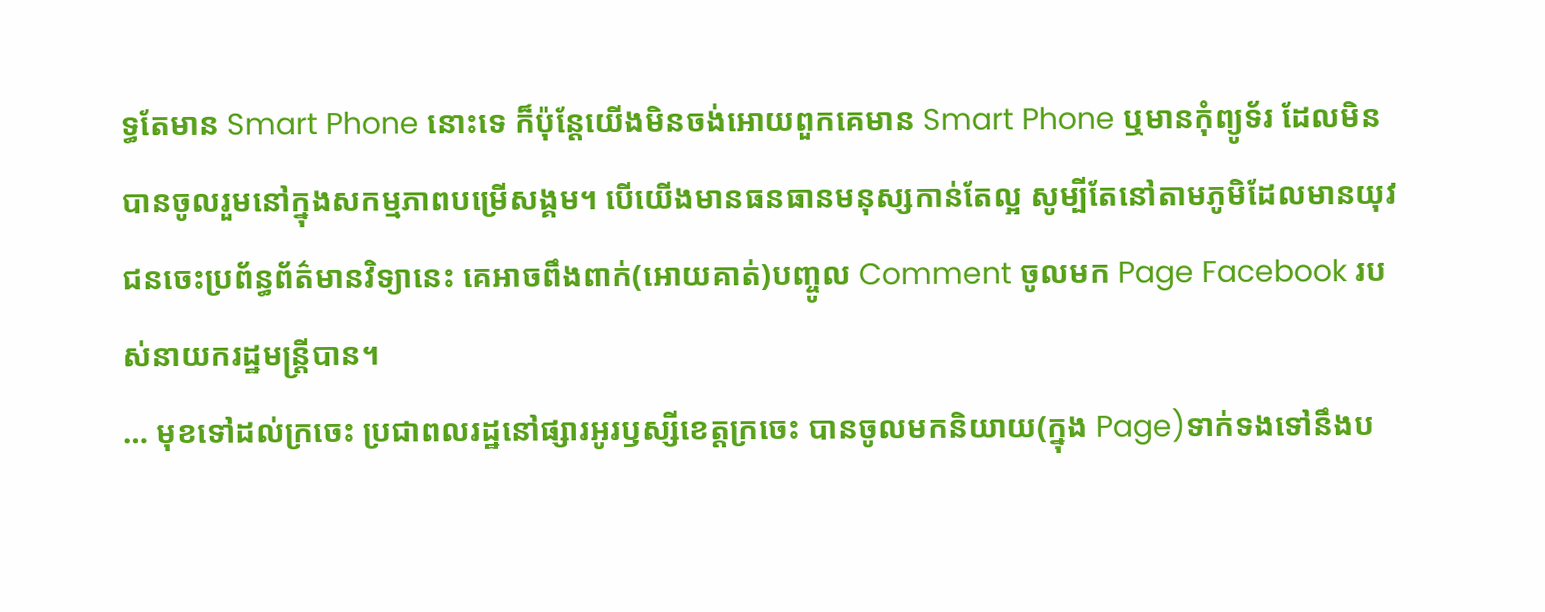ទ្ធតែមាន Smart Phone នោះទេ ក៏ប៉ុន្តែយើងមិនចង់អោយពួកគេមាន Smart Phone ឬមានកុំព្យូទ័រ ដែលមិនបានចូលរួមនៅក្នុងសកម្មភាពបម្រើសង្គម។ បើយើងមានធនធានមនុស្សកាន់តែល្អ សូម្បីតែនៅតាមភូមិដែលមានយុវជនចេះប្រព័ន្ធព័ត៌មានវិទ្យានេះ គេអាចពឹងពាក់(អោយគាត់)បញ្ចូល Comment ចូលមក Page Facebook របស់នាយករដ្ឋមន្រ្តីបាន។
… មុខទៅដល់ក្រចេះ ប្រជាពលរដ្ឋនៅផ្សារអូរឫស្សីខេត្តក្រចេះ បានចូលមកនិយាយ(ក្នុង Page)ទាក់ទងទៅនឹងប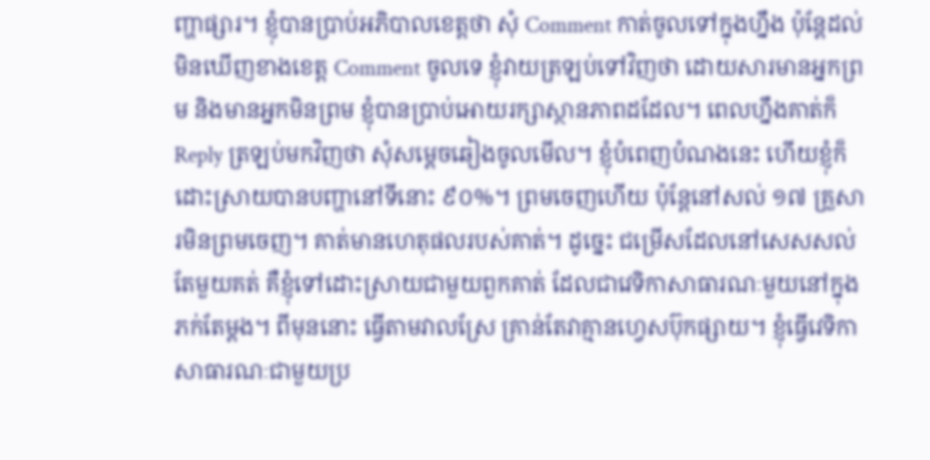ញ្ហាផ្សារ។ ខ្ញុំបានប្រាប់អភិបាលខេត្តថា សុំ Comment កាត់ចូលទៅក្នុងហ្នឹង ប៉ុន្តែដល់មិនឃើញខាងខេត្ត Comment ចូលទេ ខ្ញុំវាយត្រឡប់ទៅវិញថា ដោយសារមានអ្នកព្រម និងមានអ្នកមិនព្រម ខ្ញុំបានប្រាប់អោយរក្សាស្ថានភាពដដែល។ ពេលហ្នឹងគាត់ក៏ Reply ត្រឡប់មកវិញថា សុំសម្ដេចឆៀងចូលមើល។ ខ្ញុំបំពេញបំណងនេះ ហើយខ្ញុំក៏ដោះស្រាយបានបញ្ហានៅទីនោះ ៩០%។ ព្រមចេញហើយ ប៉ុន្តែនៅសល់ ១៧ គ្រួសារមិនព្រមចេញ។ គាត់មានហេតុផលរបស់គាត់។ ដូច្នេះ ជម្រើសដែលនៅសេសសល់តែមួយគត់ គឺខ្ញុំទៅដោះស្រាយជាមួយពួកគាត់ ដែលជាវេទិកាសាធារណៈមួយនៅក្នុងភក់តែម្ដង។ ពីមុននោះ ធ្វើតាមវាលស្រែ គ្រាន់តែវាគ្មានហ្វេសប៊ុកផ្សាយ។ ខ្ញុំធ្វើវេទិកាសាធារណៈជាមួយប្រ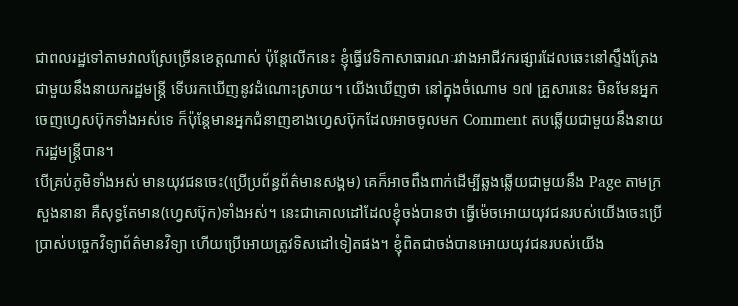ជាពលរដ្ឋទៅតាមវាលស្រែច្រើនខេត្តណាស់ ប៉ុន្តែលើកនេះ ខ្ញុំធ្វើវេទិកាសាធារណៈរវាងអាជីវករផ្សារដែលឆេះនៅស្ទឹងត្រែង ជាមួយនឹងនាយករដ្ឋមន្រ្តី ទើបរកឃើញនូវដំណោះស្រាយ។ យើងឃើញថា នៅក្នុងចំណោម ១៧ គ្រួសារនេះ មិនមែនអ្នកចេញហ្វេសប៊ុកទាំងអស់ទេ ក៏ប៉ុន្តែមានអ្នកជំនាញខាងហ្វេសប៊ុកដែលអាចចូលមក Comment តបឆ្លើយជាមួយនឹងនាយករដ្ឋមន្រ្តីបាន។
បើគ្រប់ភូមិទាំងអស់ មានយុវជនចេះ(ប្រើប្រព័ន្ធព័ត៌មានសង្គម) គេក៏អាចពឹងពាក់ដើម្បីឆ្លងឆ្លើយជាមួយនឹង Page តាមក្រសួងនានា គឺសុទ្ធតែមាន(ហ្វេសប៊ុក)ទាំងអស់។ នេះជាគោលដៅដែលខ្ញុំចង់បានថា ធ្វើម៉េចអោយយុវជនរបស់យើងចេះប្រើប្រាស់បច្ចេកវិទ្យាព័ត៌មានវិទ្យា ហើយប្រើអោយត្រូវទិសដៅទៀតផង។ ខ្ញុំពិតជាចង់បានអោយយុវជនរបស់យើង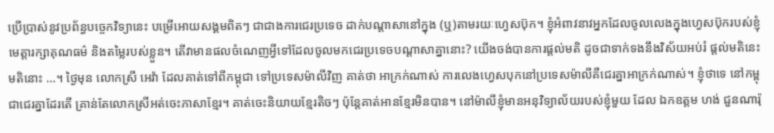ប្រើប្រាស់នូវប្រព័ន្ធបច្ចេកវិទ្យានេះ បម្រើអោយសង្គមពិតៗ ជាជាងការជេរប្រទេច ដាក់បណ្ដាសានៅក្នុង (ឬ)តាមរយៈហ្វេសប៊ុក។ ខ្ញុំអំពាវនាវអ្នកដែលចូលលេងក្នុងហ្វេសប៊ុករបស់ខ្ញុំ មេត្តារក្សាគុណធម៌ និងតម្លៃរបស់ខ្លួន។ តើវាមានផលចំណេញអ្វីទៅដែលចូលមកជេរប្រទេចបណ្ដាសាគ្នានោះ? យើងចង់បានការផ្ដល់មតិ ដូចជាទាក់ទងនឹងវិស័យអប់រំ ផ្ដល់មតិនេះ មតិនោះ …។ ថ្ងៃមុន លោកស្រី អេវ៉ា ដែលគាត់ទៅពីកម្ពុជា ទៅប្រទេសម៉ាលីវិញ គាត់ថា អាក្រក់ណាស់ ការលេងហ្វេសបុកនៅប្រទេសម៉ាលីគឺជេរគ្នាអាក្រក់ណាស់។ ខ្ញុំថាទេ នៅកម្ពុជាជេរគ្នាដែរតើ គ្រាន់តែលោកស្រីអត់ចេះភាសាខ្មែរ។ គាត់ចេះនិយាយខ្មែរតិចៗ ប៉ុន្តែគាត់អានខ្មែរមិនបាន។ នៅម៉ាលីខ្ញុំមានអនុវិទ្យាល័យរបស់ខ្ញុំមួយ ដែល ឯកឧត្តម ហង់ ជួនណារ៉ុ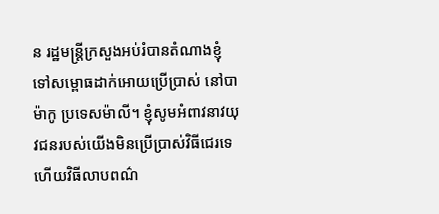ន រដ្ឋមន្ត្រីក្រសួងអប់រំបានតំណាងខ្ញុំ ទៅសម្ពោធដាក់អោយប្រើប្រាស់ នៅបាម៉ាកូ ប្រទេសម៉ាលី។ ខ្ញុំសូមអំពាវនាវយុវជនរបស់យើងមិនប្រើប្រាស់វិធីជេរទេ ហើយវិធីលាបពណ៌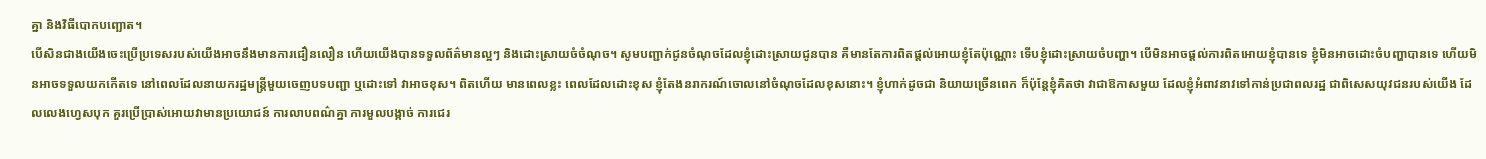គ្នា និងវិធីបោកបញ្ឆោត។
បើសិនជាងយើងចេះប្រើប្រទេសរបស់យើងអាចនឹងមានការជឿនលឿន ហើយយើងបានទទួលព័ត៌មានល្អៗ និងដោះស្រាយចំចំណុច។ សូមបញ្ជាក់ជូនចំណុចដែលខ្ញុំដោះស្រាយជូនបាន គឺមានតែការពិតផ្តល់អោយខ្ញុំតែប៉ុណ្ណោះ ទើបខ្ញុំដោះស្រាយចំបញ្ហា។ បើមិនអាចផ្តល់ការពិតអោយខ្ញុំបានទេ ខ្ញុំមិនអាចដោះចំបញ្ហាបានទេ ហើយមិនអាចទទួលយកកើតទេ នៅពេលដែលនាយករដ្ឋមន្ត្រីមួយចេញបទបញ្ជា ឬដោះទៅ វាអាចខុស។ ពិតហើយ មានពេលខ្លះ ពេលដែលដោះខុស ខ្ញុំតែងនរាករណ៍ចោលនៅចំណុចដែលខុសនោះ។ ខ្ញុំហាក់ដូចជា និយាយច្រើនពេក ក៏ប៉ុន្តែខ្ញុំគិតថា វាជាឱកាសមួយ ដែលខ្ញុំអំពាវនាវទៅកាន់ប្រជាពលរដ្ឋ ជាពិសេសយុវជនរបស់យើង ដែលលេងហ្វេសបុក គួរប្រើប្រាស់អោយវាមានប្រយោជន៍ ការលាបពណ៌គ្នា ការមួលបង្កាច់ ការជេរ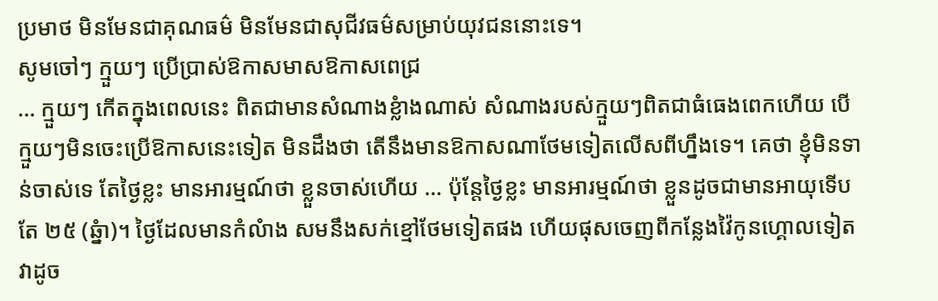ប្រមាថ មិនមែនជាគុណធម៌ មិនមែនជាសុជីវធម៌សម្រាប់យុវជននោះទេ។
សូមចៅៗ ក្មួយៗ ប្រើប្រាស់ឱកាសមាសឱកាសពេជ្រ
… ក្មួយៗ កើតក្នុងពេលនេះ ពិតជាមានសំណាងខ្លំាងណាស់ សំណាងរបស់ក្មួយៗពិតជាធំធេងពេកហើយ បើក្មួយៗមិនចេះប្រើឱកាសនេះទៀត មិនដឹងថា តើនឹងមានឱកាសណាថែមទៀតលើសពីហ្នឹងទេ។ គេថា ខ្ញុំមិនទាន់ចាស់ទេ តែថ្ងៃខ្លះ មានអារម្មណ៍ថា ខ្លួនចាស់ហើយ … ប៉ុន្តែថ្ងៃខ្លះ មានអារម្មណ៍ថា ខ្លួនដូចជាមានអាយុទើបតែ ២៥ (ឆ្នំា)។ ថ្ងៃដែលមានកំលំាង សមនឹងសក់ខ្មៅថែមទៀតផង ហើយផុសចេញពីកន្លែងវ៉ៃកូនហ្គោលទៀត វាដូច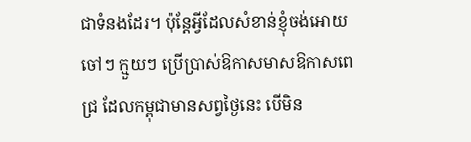ជាទំនងដែរ។ ប៉ុន្តែអ្វីដែលសំខាន់ខ្ញុំចង់អោយចៅៗ ក្មួយៗ ប្រើប្រាស់ឱកាសមាសឱកាសពេជ្រ ដែលកម្ពុជាមានសព្វថ្ងៃនេះ បើមិន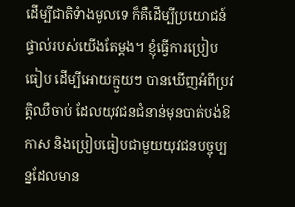ដើម្បីជាតិទំាងមូលទេ ក៏គឺដើម្បីប្រយោជន៍ផ្ទាល់របស់យើងតែម្តង។ ខ្ញុំធ្វើការប្រៀបធៀប ដើម្បីអោយក្មួយៗ បានឃើញអំពីប្រវត្តិឈឺចាប់ ដែលយុវជនជំនាន់មុនបាត់បង់ឱកាស និងប្រៀបធៀបជាមួយយុវជនបច្ចុប្បន្នដែលមាន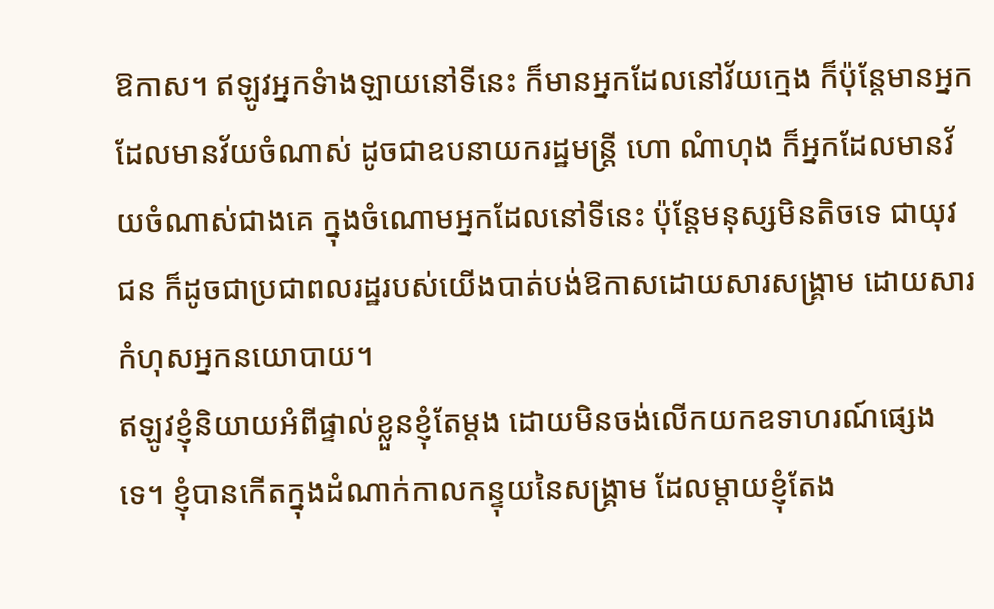ឱកាស។ ឥឡូវអ្នកទំាងឡាយនៅទីនេះ ក៏មានអ្នកដែលនៅវ័យក្មេង ក៏ប៉ុន្តែមានអ្នកដែលមានវ័យចំណាស់ ដូចជាឧបនាយករដ្ឋមន្ត្រី ហោ ណំាហុង ក៏អ្នកដែលមានវ័យចំណាស់ជាងគេ ក្នុងចំណោមអ្នកដែលនៅទីនេះ ប៉ុន្តែមនុស្សមិនតិចទេ ជាយុវជន ក៏ដូចជាប្រជាពលរដ្ឋរបស់យើងបាត់បង់ឱកាសដោយសារសង្គ្រាម ដោយសារកំហុសអ្នកនយោបាយ។
ឥឡូវខ្ញុំនិយាយអំពីផ្ទាល់ខ្លួនខ្ញុំតែម្តង ដោយមិនចង់លើកយកឧទាហរណ៍ផ្សេងទេ។ ខ្ញុំបានកើតក្នុងដំណាក់កាលកន្ទុយនៃសង្គ្រាម ដែលម្តាយខ្ញុំតែង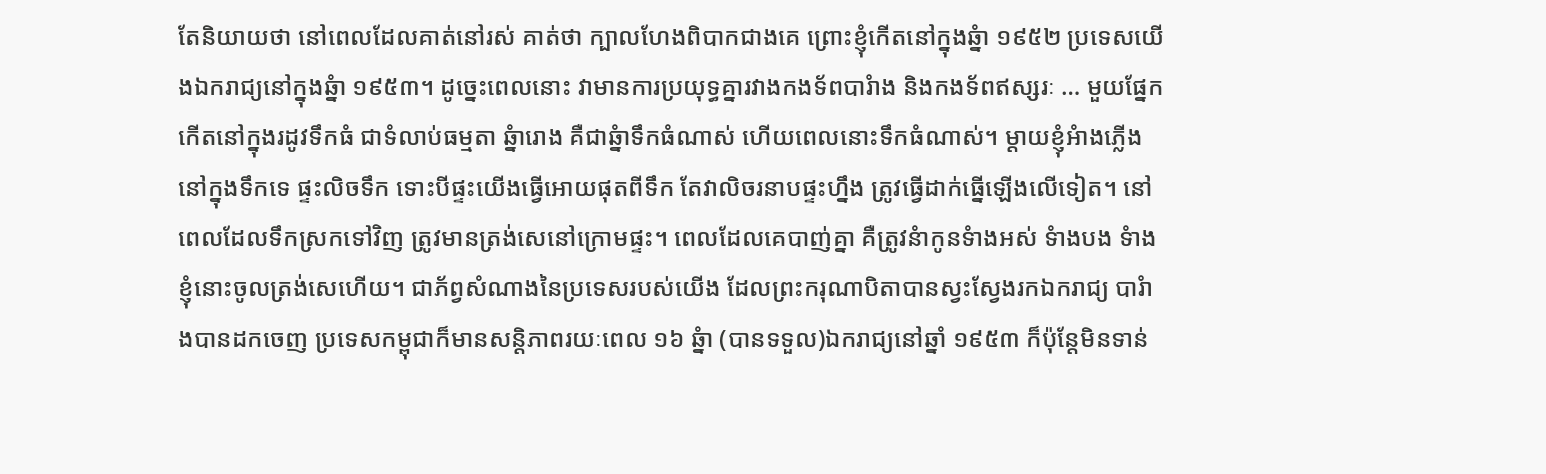តែនិយាយថា នៅពេលដែលគាត់នៅរស់ គាត់ថា ក្បាលហែងពិបាកជាងគេ ព្រោះខ្ញុំកើតនៅក្នុងឆ្នំា ១៩៥២ ប្រទេសយើងឯករាជ្យនៅក្នុងឆ្នំា ១៩៥៣។ ដូច្នេះពេលនោះ វាមានការប្រយុទ្ធគ្នារវាងកងទ័ពបារំាង និងកងទ័ពឥស្សរៈ … មួយផ្នែកកើតនៅក្នុងរដូវទឹកធំ ជាទំលាប់ធម្មតា ឆ្នំារោង គឺជាឆ្នំាទឹកធំណាស់ ហើយពេលនោះទឹកធំណាស់។ ម្តាយខ្ញុំអំាងភ្លើងនៅក្នុងទឹកទេ ផ្ទះលិចទឹក ទោះបីផ្ទះយើងធ្វើអោយផុតពីទឹក តែវាលិចរនាបផ្ទះហ្នឹង ត្រូវធ្វើដាក់ធ្នើឡើងលើទៀត។ នៅពេលដែលទឹកស្រកទៅវិញ ត្រូវមានត្រង់សេនៅក្រោមផ្ទះ។ ពេលដែលគេបាញ់គ្នា គឺត្រូវនំាកូនទំាងអស់ ទំាងបង ទំាងខ្ញុំនោះចូលត្រង់សេហើយ។ ជាភ័ព្វសំណាងនៃប្រទេសរបស់យើង ដែលព្រះករុណាបិតាបានស្វះស្វែងរកឯករាជ្យ បារំាងបានដកចេញ ប្រទេសកម្ពុជាក៏មានសន្តិភាពរយៈពេល ១៦ ឆ្នំា (បានទទួល)ឯករាជ្យនៅឆ្នាំ ១៩៥៣ ក៏ប៉ុន្តែមិនទាន់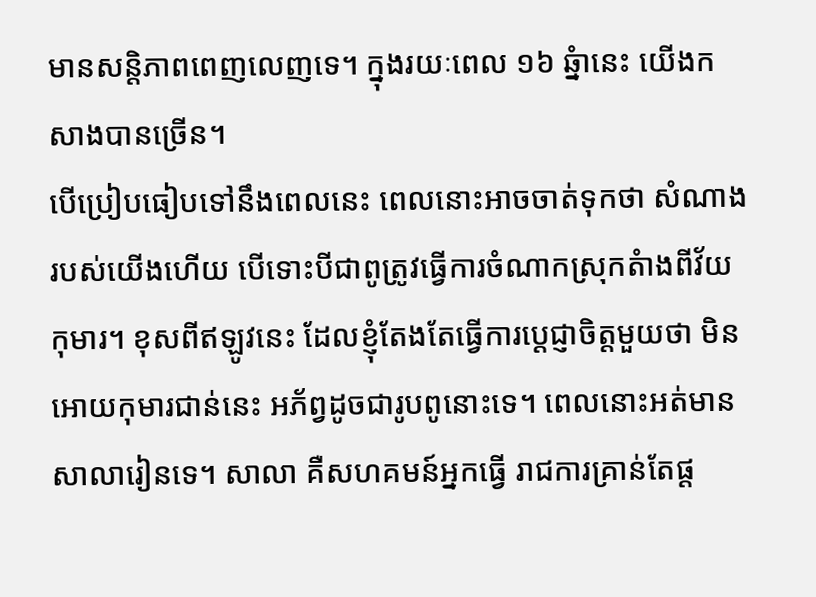មានសន្តិភាពពេញលេញទេ។ ក្នុងរយៈពេល ១៦ ឆ្នំានេះ យើងកសាងបានច្រើន។
បើប្រៀបធៀបទៅនឹងពេលនេះ ពេលនោះអាចចាត់ទុកថា សំណាងរបស់យើងហើយ បើទោះបីជាពូត្រូវធ្វើការចំណាកស្រុកតំាងពីវ័យកុមារ។ ខុសពីឥឡូវនេះ ដែលខ្ញុំតែងតែធ្វើការប្តេជ្ញាចិត្តមួយថា មិនអោយកុមារជាន់នេះ អភ័ព្វដូចជារូបពូនោះទេ។ ពេលនោះអត់មានសាលារៀនទេ។ សាលា គឺសហគមន៍អ្នកធ្វើ រាជការគ្រាន់តែផ្ត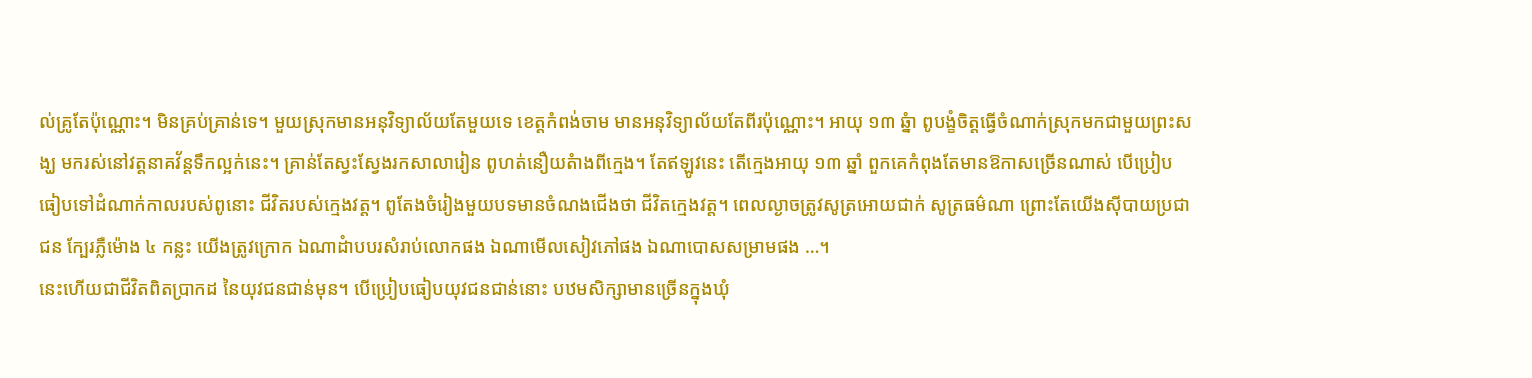ល់គ្រូតែប៉ុណ្ណោះ។ មិនគ្រប់គ្រាន់ទេ។ មួយស្រុកមានអនុវិទ្យាល័យតែមួយទេ ខេត្តកំពង់ចាម មានអនុវិទ្យាល័យតែពីរប៉ុណ្ណោះ។ អាយុ ១៣ ឆ្នំា ពូបង្ខំចិត្តធ្វើចំណាក់ស្រុកមកជាមួយព្រះសង្ឃ មករស់នៅវត្តនាគវ័ន្តទឹកល្អក់នេះ។ គ្រាន់តែស្វះស្វែងរកសាលារៀន ពូហត់នឿយតំាងពីក្មេង។ តែឥឡូវនេះ តើក្មេងអាយុ ១៣ ឆ្នាំ ពួកគេកំពុងតែមានឱកាសច្រើនណាស់ បើប្រៀបធៀបទៅដំណាក់កាលរបស់ពូនោះ ជីវិតរបស់ក្មេងវត្ត។ ពូតែងចំរៀងមួយបទមានចំណងជើងថា ជីវិតក្មេងវត្ត។ ពេលល្ងាចត្រូវសូត្រអោយជាក់ សូត្រធម៌ណា ព្រោះតែយើងស៊ីបាយប្រជាជន ក្បែរភ្លឺម៉ោង ៤ កន្លះ យើងត្រូវក្រោក ឯណាដំាបបរសំរាប់លោកផង ឯណាមើលសៀវភៅផង ឯណាបោសសម្រាមផង …។
នេះហើយជាជីវិតពិតប្រាកដ នៃយុវជនជាន់មុន។ បើប្រៀបធៀបយុវជនជាន់នោះ បឋមសិក្សាមានច្រើនក្នុងឃុំ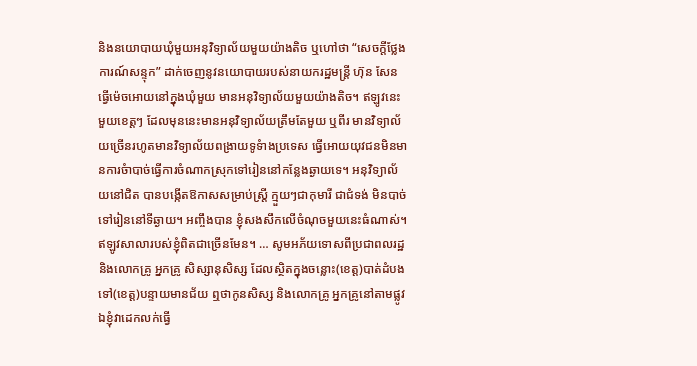និងនយោបាយឃុំមួយអនុវិទ្យាល័យមួយយ៉ាងតិច ឬហៅថា “សេចក្តីថ្លែងការណ៍សន្ទុក” ដាក់ចេញនូវនយោបាយរបស់នាយករដ្ឋមន្ត្រី ហ៊ុន សែន ធ្វើម៉េចអោយនៅក្នុងឃុំមួយ មានអនុវិទ្យាល័យមួយយ៉ាងតិច។ ឥឡូវនេះ មួយខេត្តៗ ដែលមុននេះមានអនុវិទ្យាល័យត្រឹមតែមួយ ឬពីរ មានវិទ្យាល័យច្រើនរហូតមានវិទ្យាល័យពង្រាយទូទំាងប្រទេស ធ្វើអោយយុវជនមិនមានការចំាបាច់ធ្វើការចំណាកស្រុកទៅរៀននៅកន្លែងឆ្ងាយទេ។ អនុវិទ្យាល័យនៅជិត បានបង្កើតឱកាសសម្រាប់ស្ត្រី ក្មួយៗជាកុមារី ជាជំទង់ មិនបាច់ទៅរៀននៅទីឆ្ងាយ។ អញ្ចឹងបាន ខ្ញុំសងសឹកលើចំណុចមួយនេះធំណាស់។ ឥឡូវសាលារបស់ខ្ញុំពិតជាច្រើនមែន។ … សូមអភ័យទោសពីប្រជាពលរដ្ឋ និងលោកគ្រូ អ្នកគ្រូ សិស្សានុសិស្ស ដែលស្ថិតក្នុងចន្លោះ(ខេត្ត)បាត់ដំបងទៅ(ខេត្ត)បន្ទាយមានជ័យ ឮថាកូនសិស្ស និងលោកគ្រូ អ្នកគ្រូនៅតាមផ្លូវ ឯខ្ញុំវាដេកលក់ធ្វើ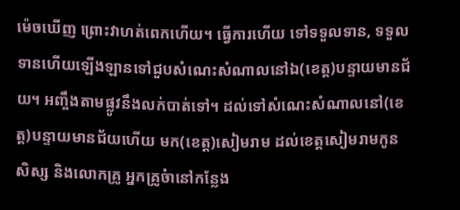ម៉េចឃើញ ព្រោះវាហត់ពេកហើយ។ ធ្វើការហើយ ទៅទទួលទាន, ទទួលទានហើយឡើងឡានទៅជួបសំណេះសំណាលនៅឯ(ខេត្ត)បន្ទាយមានជ័យ។ អញ្ចឹងតាមផ្លូវនឹងលក់បាត់ទៅ។ ដល់ទៅសំណេះសំណាលនៅ(ខេត្ត)បន្ទាយមានជ័យហើយ មក(ខេត្ត)សៀមរាម ដល់ខេត្តសៀមរាមកូនសិស្ស និងលោកគ្រូ អ្នកគ្រូចំានៅកន្លែង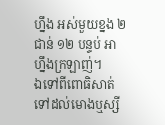ហ្នឹង អស់មួយខ្នង ២ ជាន់ ១២ បន្ទប់ អាហ្នឹងក្រឡាញ់។
ឯទៅពីពោធិសាត់ ទៅដល់មោងឬស្សី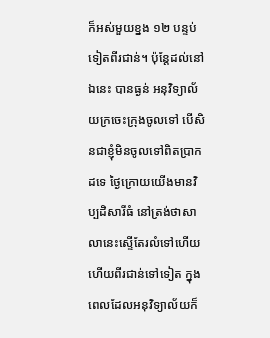ក៏អស់មួយខ្នង ១២ បន្ទប់ទៀតពីរជាន់។ ប៉ុន្តែដល់នៅឯនេះ បានធ្ងន់ អនុវិទ្យាល័យក្រចេះក្រុងចូលទៅ បើសិនជាខ្ញុំមិនចូលទៅពិតប្រាកដទេ ថ្ងៃក្រោយយើងមានវិប្បដិសារីធំ នៅត្រង់ថាសាលានេះស្ទើតែរលំទៅហើយ ហើយពីរជាន់ទៅទៀត ក្នុងពេលដែលអនុវិទ្យាល័យក៏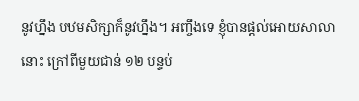នូវហ្នឹង បឋមសិក្សាក៏នូវហ្នឹង។ អញ្ចឹងទេ ខ្ញុំបានផ្តល់អោយសាលានោះ ក្រៅពីមួយជាន់ ១២ បន្ទប់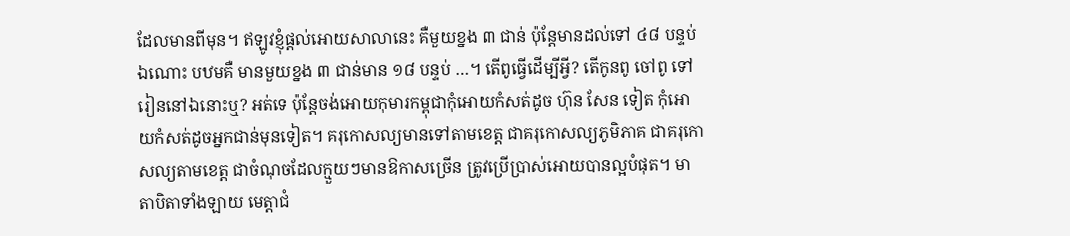ដែលមានពីមុន។ ឥឡូវខ្ញុំផ្តល់អោយសាលានេះ គឺមួយខ្នង ៣ ជាន់ ប៉ុន្តែមានដល់ទៅ ៤៨ បន្ទប់ឯណោះ បឋមគឺ មានមួយខ្នង ៣ ជាន់មាន ១៨ បន្ទប់ …។ តើពូធ្វើដើម្បីអ្វី? តើកូនពូ ចៅពូ ទៅរៀននៅឯនោះឬ? អត់ទេ ប៉ុន្តែចង់អោយកុមារកម្ពុជាកុំអោយកំសត់ដូច ហ៊ុន សែន ទៀត កុំអោយកំសត់ដូចអ្នកជាន់មុនទៀត។ គរុកោសល្យមានទៅតាមខេត្ត ជាគរុកោសល្យភូមិភាគ ជាគរុកោសល្យតាមខេត្ត ជាចំណុចដែលក្មួយៗមានឱកាសច្រើន ត្រូវប្រើប្រាស់អោយបានល្អបំផុត។ មាតាបិតាទាំងឡាយ មេត្តាជំ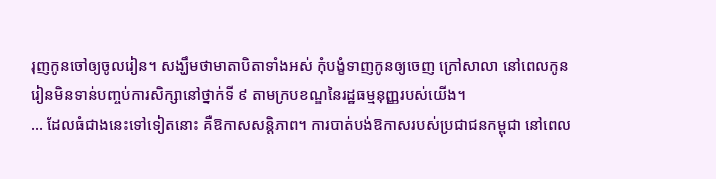រុញកូនចៅឲ្យចូលរៀន។ សង្ឃឹមថាមាតាបិតាទាំងអស់ កុំបង្ខំទាញកូនឲ្យចេញ ក្រៅសាលា នៅពេលកូនរៀនមិនទាន់បញ្ចប់ការសិក្សានៅថ្នាក់ទី ៩ តាមក្របខណ្ឌនៃរដ្ឋធម្មនុញ្ញរបស់យើង។
… ដែលធំជាងនេះទៅទៀតនោះ គឺឱកាសសន្តិភាព។ ការបាត់បង់ឱកាសរបស់ប្រជាជនកម្ពុជា នៅពេល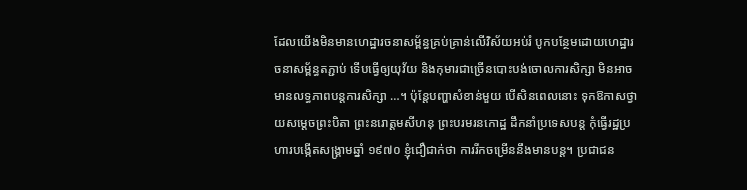ដែលយើងមិនមានហេដ្ឋារចនាសម្ព័ន្ធគ្រប់គ្រាន់លើវិស័យអប់រំ បូកបន្ថែមដោយហេដ្ឋារចនាសម្ព័ន្ធតភ្ជាប់ ទើបធ្វើឲ្យយុវ័យ និងកុមារជាច្រើនបោះបង់ចោលការសិក្សា មិនអាចមានលទ្ធភាពបន្តការសិក្សា …។ ប៉ុន្តែបញ្ហាសំខាន់មួយ បើសិនពេលនោះ ទុកឱកាសថ្វាយសម្តេចព្រះបិតា ព្រះនរោត្តមសីហនុ ព្រះបរមរនកោដ្ឋ ដឹកនាំប្រទេសបន្ត កុំធ្វើរដ្ឋប្រហារបង្កើតសង្គ្រាមឆ្នាំ ១៩៧០ ខ្ញុំជឿជាក់ថា ការរីកចម្រើននឹងមានបន្ត។ ប្រជាជន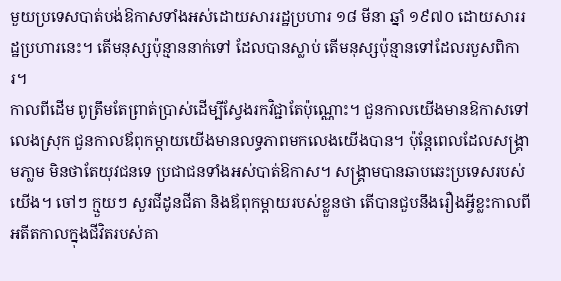មួយប្រទេសបាត់បង់ឱកាសទាំងអស់ដោយសាររដ្ឋប្រហារ ១៨ មីនា ឆ្នាំ ១៩៧០ ដោយសាររដ្ឋប្រហារនេះ។ តើមនុស្សប៉ុន្មាននាក់ទៅ ដែលបានស្លាប់ តើមនុស្សប៉ុន្មានទៅដែលរបួសពិការ។
កាលពីដើម ពូត្រឹមតែព្រាត់ប្រាស់ដើម្បីស្វែងរកវិជ្ជាតែប៉ុណ្ណោះ។ ជួនកាលយើងមានឱកាសទៅលេងស្រុក ជួនកាលឪពុកម្តាយយើងមានលទ្ធភាពមកលេងយើងបាន។ ប៉ុន្តែពេលដែលសង្គ្រាមភា្លម មិនថាតែយុវជនទេ ប្រជាជនទាំងអស់បាត់ឱកាស។ សង្គ្រាមបានឆាបឆេះប្រទេសរបស់យើង។ ចៅៗ ក្មួយៗ សួរជីដូនជីតា និងឪពុកម្តាយរបស់ខ្លួនថា តើបានជួបនឹងរឿងអ្វីខ្លះកាលពីអតីតកាលក្នុងជីវិតរបស់គា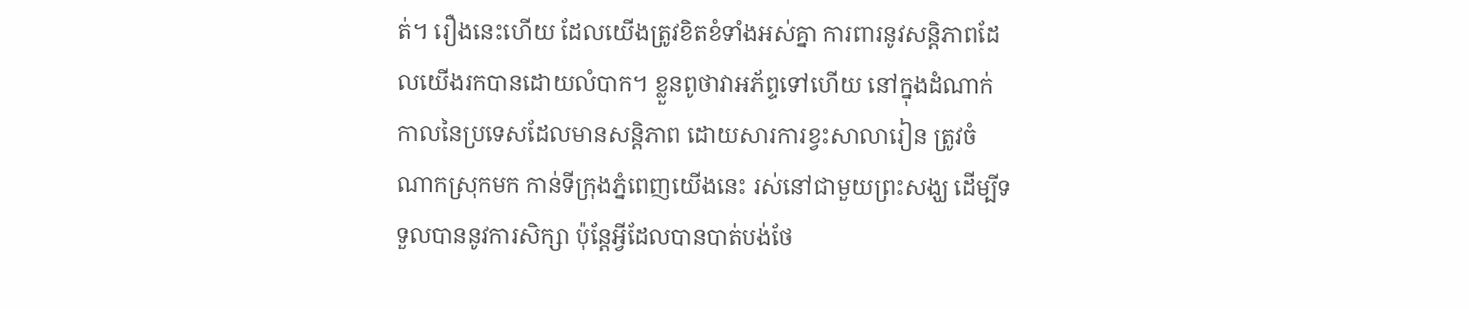ត់។ រឿងនេះហើយ ដែលយើងត្រូវខិតខំទាំងអស់គ្នា ការពារនូវសន្តិភាពដែលយើងរកបានដោយលំបាក។ ខ្លួនពូថាវាអភ័ព្ទទៅហើយ នៅក្នុងដំណាក់កាលនៃប្រទេសដែលមានសន្តិភាព ដោយសារការខ្វះសាលារៀន ត្រូវចំណាកស្រុកមក កាន់ទីក្រុងភ្នំពេញយើងនេះ រស់នៅជាមួយព្រះសង្ឃ ដើម្បីទទួលបាននូវការសិក្សា ប៉ុន្តែអ្វីដែលបានបាត់បង់ថែ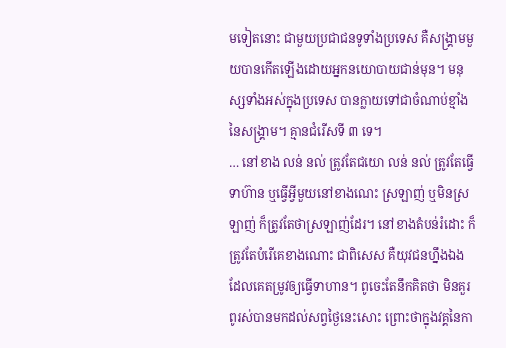មទៀតនោះ ជាមួយប្រជាជនទូទាំងប្រទេស គឺសង្គ្រាមមួយបានកើតឡើងដោយអ្នកនយោបាយជាន់មុន។ មនុស្សទាំងអស់ក្នុងប្រទេស បានក្លាយទៅជាចំណាប់ខ្មាំងនៃសង្គ្រាម។ គ្មានជំរើសទី ៣ ទេ។
… នៅខាង លន់ នល់ ត្រូវតែជយោ លន់ នល់ ត្រូវតែធ្វើទាហ៊ាន ឬធ្វើអ្វីមួយនៅខាងណេះ ស្រឡាញ់ ឬមិនស្រឡាញ់ ក៏ត្រូវតែថាស្រឡាញ់ដែរ។ នៅខាងតំបន់រំដោះ ក៏ត្រូវតែបំរើគេខាងណោះ ជាពិសេស គឺយុវជនហ្នឹងឯង ដែលគេតម្រូវឲ្យធ្វើទាហាន។ ពូចេះតែនឹកគិតថា មិនគួរពូរស់បានមកដល់សព្វថ្ងៃនេះសោះ ព្រោះថាក្នុងវគ្គនៃកា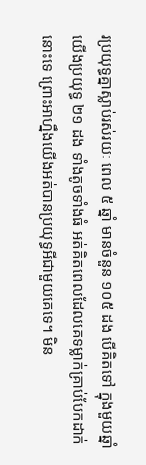រប្រយុទ្ធគ្នាស្លាប់រស់រយៈ ពេល ៥ ឆ្នាំ មានចំនួន ១០៥ ដង បើគិតទៅ ក្នុងមួយឆ្នាំយើងប្រយុទ្ធ ២១ ដង ទាំងតូចទាំងធំ អត់គិតពេលដែលគេទម្លាក់គ្រាប់បែកដាក់នោះទេ ព្រោះអាហ្នឹងយើងអត់បានប្រយុទ្ធអីជាមួយគេទេ។ មិន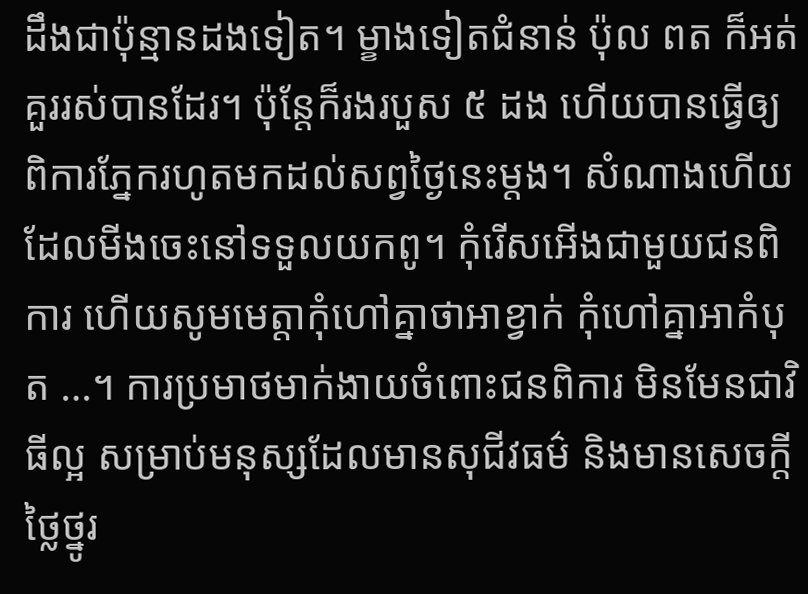ដឹងជាប៉ុន្មានដងទៀត។ ម្ខាងទៀតជំនាន់ ប៉ុល ពត ក៏អត់គួររស់បានដែរ។ ប៉ុន្តែក៏រងរបួស ៥ ដង ហើយបានធ្វើឲ្យពិការភ្នែករហូតមកដល់សព្វថ្ងៃនេះម្តង។ សំណាងហើយ ដែលមីងចេះនៅទទួលយកពូ។ កុំរើសអើងជាមួយជនពិការ ហើយសូមមេត្តាកុំហៅគ្នាថាអាខ្វាក់ កុំហៅគ្នាអាកំបុត …។ ការប្រមាថមាក់ងាយចំពោះជនពិការ មិនមែនជាវិធីល្អ សម្រាប់មនុស្សដែលមានសុជីវធម៌ និងមានសេចក្តីថ្លៃថ្នូរ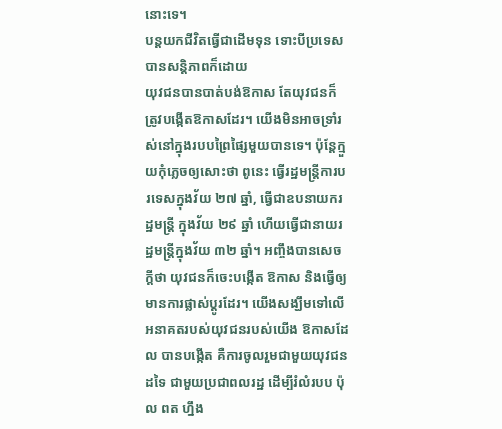នោះទេ។
បន្តយកជីវិតធ្វើជាដើមទុន ទោះបីប្រទេសបានសន្តិភាពក៏ដោយ
យុវជនបានបាត់បង់ឱកាស តែយុវជនក៏ត្រូវបង្កើតឱកាសដែរ។ យើងមិនអាចទ្រាំរស់នៅក្នុងរបបព្រៃផ្សៃមួយបានទេ។ ប៉ុន្តែក្មួយកុំភ្លេចឲ្យសោះថា ពូនេះ ធ្វើរដ្ឋមន្ត្រីការបរទេសក្នុងវ័យ ២៧ ឆ្នាំ, ធ្វើជាឧបនាយករដ្ឋមន្ត្រី ក្នុងវ័យ ២៩ ឆ្នាំ ហើយធ្វើជានាយរដ្ឋមន្ត្រីក្នុងវ័យ ៣២ ឆ្នាំ។ អញ្ចឹងបានសេចក្តីថា យុវជនក៏ចេះបង្កើត ឱកាស និងធ្វើឲ្យមានការផ្លាស់ប្តូរដែរ។ យើងសង្ឃឹមទៅលើអនាគតរបស់យុវជនរបស់យើង ឱកាសដែល បានបង្កើត គឺការចូលរួមជាមួយយុវជនដទៃ ជាមួយប្រជាពលរដ្ឋ ដើម្បីរំលំរបប ប៉ុល ពត ហ្នឹង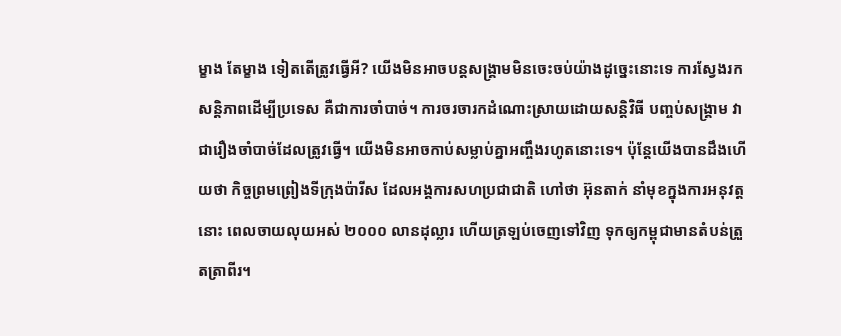ម្ខាង តែម្ខាង ទៀតតើត្រូវធ្វើអី? យើងមិនអាចបន្តសង្គ្រាមមិនចេះចប់យ៉ាងដូច្នេះនោះទេ ការស្វែងរកសន្តិភាពដើម្បីប្រទេស គឺជាការចាំបាច់។ ការចរចារកដំណោះស្រាយដោយសន្តិវិធី បញ្ចប់សង្គ្រាម វាជារឿងចាំបាច់ដែលត្រូវធ្វើ។ យើងមិនអាចកាប់សម្លាប់គ្នាអញ្ចឹងរហូតនោះទេ។ ប៉ុន្តែយើងបានដឹងហើយថា កិច្ចព្រមព្រៀងទីក្រុងប៉ារីស ដែលអង្គការសហប្រជាជាតិ ហៅថា អ៊ុនតាក់ នាំមុខក្នុងការអនុវត្តនោះ ពេលចាយលុយអស់ ២០០០ លានដុល្លារ ហើយត្រឡប់ចេញទៅវិញ ទុកឲ្យកម្ពុជាមានតំបន់ត្រួតត្រាពីរ។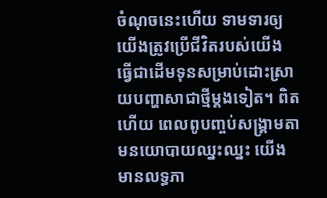ចំណុចនេះហើយ ទាមទារឲ្យយើងត្រូវប្រើជីវិតរបស់យើង ធ្វើជាដើមទុនសម្រាប់ដោះស្រាយបញ្ហាសាជាថ្មីម្តងទៀត។ ពិតហើយ ពេលពូបញ្ចប់សង្គ្រាមតាមនយោបាយឈ្នះឈ្នះ យើងមានលទ្ធភា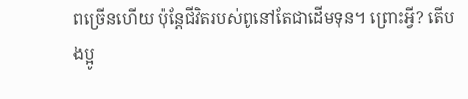ពច្រើនហើយ ប៉ុន្តែជីវិតរបស់ពូនៅតែជាដើមទុន។ ព្រោះអ្វី? តើបងប្អូ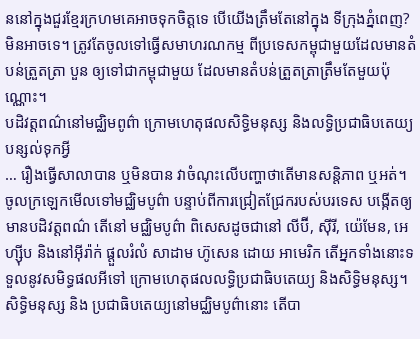ននៅក្នុងជួរខ្មែរក្រហមគេអាចទុកចិត្តទេ បើយើងត្រឹមតែនៅក្នុង ទីក្រុងភ្នំពេញ? មិនអាចទេ។ ត្រូវតែចូលទៅធ្វើសមាហរណកម្ម ពីប្រទេសកម្ពុជាមួយដែលមានតំបន់ត្រួតត្រា បួន ឲ្យទៅជាកម្ពុជាមួយ ដែលមានតំបន់ត្រួតត្រាត្រឹមតែមួយប៉ុណ្ណោះ។
បដិវត្តពណ៌នៅមជ្ឈិមពូព៌ា ក្រោមហេតុផលសិទ្ធិមនុស្ស និងលទ្ធិប្រជាធិបតេយ្យ បន្សល់ទុកអ្វី
… រឿងធ្វើសាលាបាន ឬមិនបាន វាចំណុះលើបញ្ហាថាតើមានសន្តិភាព ឬអត់។ ចូលក្រឡេកមើលទៅមជ្ឈិមបូព៌ា បន្ទាប់ពីការជ្រៀតជ្រែករបស់បរទេស បង្កើតឲ្យមានបដិវត្តពណ៌ តើនៅ មជ្ឈិមបូព៌ា ពិសេសដូចជានៅ លីប៊ី, ស៊ីរី, យ៉េមែន, អេហ្ស៊ីប និងនៅអ៊ីរ៉ាក់ ផ្តួលរំលំ សាដាម ហ៊ូសេន ដោយ អាមេរិក តើអ្នកទាំងនោះទទួលនូវសមិទ្ធផលអីទៅ ក្រោមហេតុផលលទ្ធិប្រជាធិបតេយ្យ និងសិទ្ធិមនុស្ស។ សិទ្ធិមនុស្ស និង ប្រជាធិបតេយ្យនៅមជ្ឈិមបូព៌ានោះ តើបា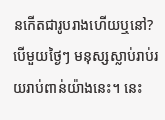នកើតជារូបរាងហើយឬនៅ? បើមួយថ្ងៃៗ មនុស្សស្លាប់រាប់រយរាប់ពាន់យ៉ាងនេះ។ នេះ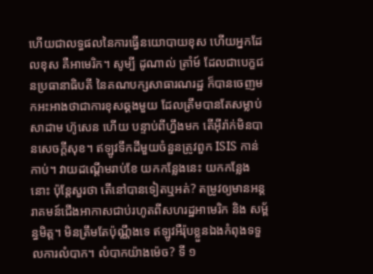ហើយជាលទ្ធផលនៃការធ្វើនយោបាយខុស ហើយអ្នកដែលខុស គឺអាមេរិក។ សូម្បី ដូណាល់ ត្រាំម៍ ដែលជាបេក្ខជនប្រធានាធិបតី នៃគណបក្សសាធារណរដ្ឋ ក៏បានចេញមកអះអាងថាជាការខុសឆ្គងមួយ ដែលត្រឹមបានតែសម្លាប់ សាដាម ហ៊ូសេន ហើយ បន្ទាប់ពីហ្នឹងមក តើអ៊ីរ៉ាក់មិនបានសេចក្តីសុខ។ ឥឡូវទឹកដីមួយចំនួនត្រូវពួក ISIS កាន់កាប់។ វាយដណ្តើមរាប់ខែ យកកន្លែងនេះ យកកន្លែងនោះ ប៉ុន្តែសួរថា តើនៅបានទៀតឬអត់? តម្រូវឲ្យមានអន្តរាគមន៍ជើងអាកាសជាប់រហូតពីសហរដ្ឋអាមេរិក និង សម្ព័ន្ធមិត្ត។ មិនត្រឹមតែប៉ុណ្ណឹងទេ ឥឡូវអឺរ៉ុបខ្លួនឯងកំពុងទទួលការលំបាក។ លំបាកយ៉ាងម៉េច? ទី ១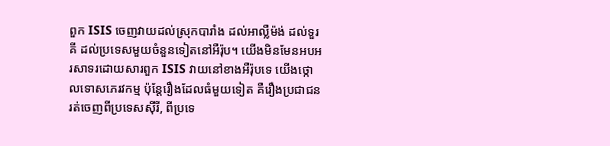ពួក ISIS ចេញវាយដល់ស្រុកបារាំង ដល់អាលឺ្លម៉ង់ ដល់ទួរគី ដល់ប្រទេសមួយចំនួនទៀតនៅអឺរ៉ុប។ យើងមិនមែនអបអរសាទរដោយសារពួក ISIS វាយនៅខាងអឺរ៉ុបទេ យើងថ្កោលទោសភេរវកម្ម ប៉ុន្តែរឿងដែលធំមួយទៀត គឺរឿងប្រជាជនរត់ចេញពីប្រទេសស៊ីរី, ពីប្រទេ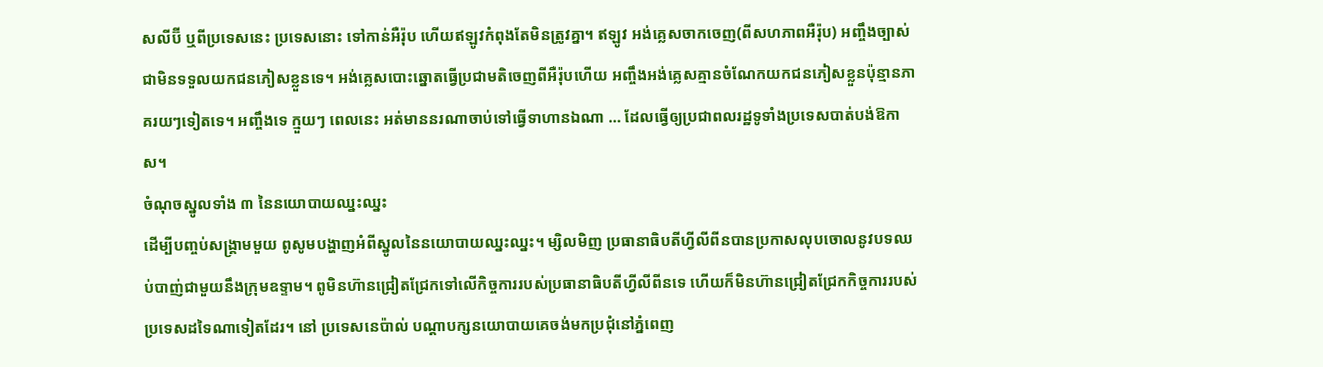សលីប៊ី ឬពីប្រទេសនេះ ប្រទេសនោះ ទៅកាន់អឺរ៉ុប ហើយឥឡូវកំពុងតែមិនត្រូវគ្នា។ ឥឡូវ អង់គ្លេសចាកចេញ(ពីសហភាពអឺរ៉ុប) អញ្ចឹងច្បាស់ជាមិនទទួលយកជនភៀសខ្លួនទេ។ អង់គ្លេសបោះឆ្នោតធ្វើប្រជាមតិចេញពីអឺរ៉ុបហើយ អញ្ចឹងអង់គ្លេសគ្មានចំណែកយកជនភៀសខ្លួនប៉ុន្មានភាគរយៗទៀតទេ។ អញ្ចឹងទេ ក្មួយៗ ពេលនេះ អត់មាននរណាចាប់ទៅធ្វើទាហានឯណា … ដែលធ្វើឲ្យប្រជាពលរដ្ឋទូទាំងប្រទេសបាត់បង់ឱកាស។
ចំណុចស្នូលទាំង ៣ នៃនយោបាយឈ្នះឈ្នះ
ដើម្បីបញ្ចប់សង្គ្រាមមួយ ពូសូមបង្ហាញអំពីស្នូលនៃនយោបាយឈ្នះឈ្នះ។ ម្សិលមិញ ប្រធានាធិបតីហ្វីលីពីនបានប្រកាសលុបចោលនូវបទឈប់បាញ់ជាមួយនឹងក្រុមឧទ្ទាម។ ពូមិនហ៊ានជ្រៀតជ្រែកទៅលើកិច្ចការរបស់ប្រធានាធិបតីហ្វីលីពីនទេ ហើយក៏មិនហ៊ានជ្រៀតជ្រែកកិច្ចការរបស់ប្រទេសដទៃណាទៀតដែរ។ នៅ ប្រទេសនេប៉ាល់ បណ្តាបក្សនយោបាយគេចង់មកប្រជុំនៅភ្នំពេញ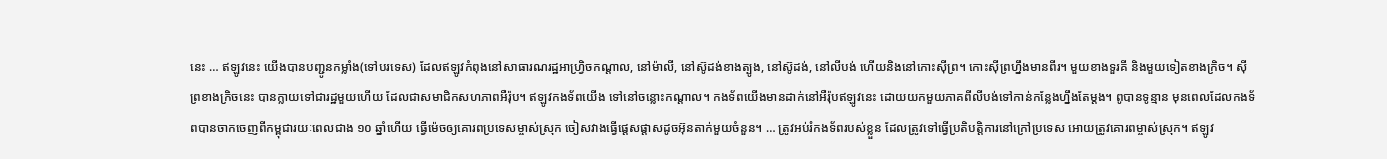នេះ … ឥឡូវនេះ យើងបានបញ្ជូនកម្លាំង(ទៅបរទេស) ដែលឥឡូវកំពុងនៅសាធារណរដ្ឋអាហ្វ្រិចកណ្តាល, នៅម៉ាលី, នៅស៊ូដង់ខាងត្បូង, នៅស៊ូដង់, នៅលីបង់ ហើយនិងនៅកោះស៊ីព្រ។ កោះស៊ីព្រហ្នឹងមានពីរ។ មួយខាងទួរគី និងមួយទៀតខាងក្រិច។ ស៊ីព្រខាងក្រិចនេះ បានក្លាយទៅជារដ្ឋមួយហើយ ដែលជាសមាជិកសហភាពអឺរ៉ុប។ ឥឡូវកងទ័ពយើង ទៅនៅចន្លោះកណ្តាល។ កងទ័ពយើងមានដាក់នៅអឺរ៉ុបឥឡូវនេះ ដោយយកមួយភាគពីលីបង់ទៅកាន់កន្លែងហ្នឹងតែម្តង។ ពូបានទូន្មាន មុនពេលដែលកងទ័ពបានចាកចេញពីកម្ពុជារយៈពេលជាង ១០ ឆ្នាំហើយ ធ្វើម៉េចឲ្យគោរពប្រទេសម្ចាស់ស្រុក ចៀសវាងធ្វើផ្តេសផ្តាសដូចអ៊ុនតាក់មួយចំនួន។ … ត្រូវអប់រំកងទ័ពរបស់ខ្លួន ដែលត្រូវទៅធ្វើប្រតិបត្តិការនៅក្រៅប្រទេស អោយត្រូវគោរពម្ចាស់ស្រុក។ ឥឡូវ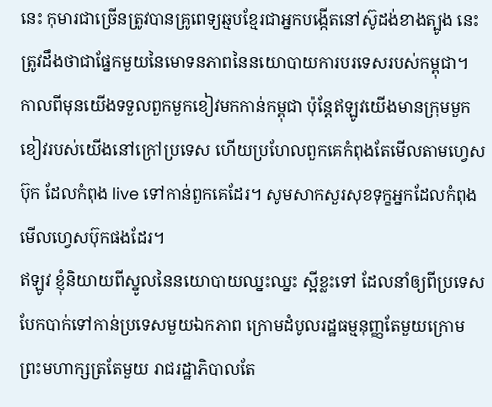នេះ កុមារជាច្រើនត្រូវបានគ្រូពេទ្យឆ្មបខ្មែរជាអ្នកបង្កើតនៅស៊ូដង់ខាងត្បូង នេះត្រូវដឹងថាជាផ្នែកមួយនៃមោទនភាពនៃនយោបាយការបរទេសរបស់កម្ពុជា។ កាលពីមុនយើងទទួលពួកមួកខៀវមកកាន់កម្ពុជា ប៉ុន្តែឥឡូវយើងមានក្រុមមួកខៀវរបស់យើងនៅក្រៅប្រទេស ហើយប្រហែលពួកគេកំពុងតែមើលតាមហ្វេសប៊ុក ដែលកំពុង live ទៅកាន់ពួកគេដែរ។ សូមសាកសួរសុខទុក្ខអ្នកដែលកំពុងមើលហ្វេសប៊ុកផងដែរ។
ឥឡូវ ខ្ញុំនិយាយពីស្នូលនៃនយោបាយឈ្នះឈ្នះ ស្អីខ្លះទៅ ដែលនាំឲ្យពីប្រទេសបែកបាក់ទៅកាន់ប្រទេសមួយឯកភាព ក្រោមដំបូលរដ្ឋធម្មនុញ្ញតែមួយក្រោមព្រះមហាក្សត្រតែមួយ រាជរដ្ឋាភិបាលតែ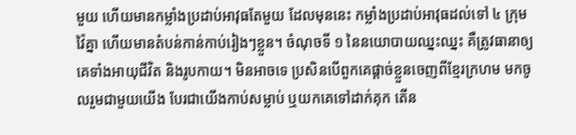មួយ ហើយមានកម្លាំងប្រដាប់អាវុធតែមួយ ដែលមុននេះ កម្លាំងប្រដាប់អាវុធដល់ទៅ ៤ ក្រុម វ៉ៃគ្នា ហើយមានតំបន់កាន់កាប់រៀងៗខ្លួន។ ចំណុចទី ១ នៃនយោបាយឈ្នះឈ្នះ គឺត្រូវធានាឲ្យគេទាំងអាយុជីវិត និងរូបកាយ។ មិនអាចទេ ប្រសិនបើពួកគេផ្តាច់ខ្លួនចេញពីខ្មែរក្រហម មកចូលរួមជាមួយយើង បែរជាយើងកាប់សម្លាប់ ឬយកគេទៅដាក់គុក តើន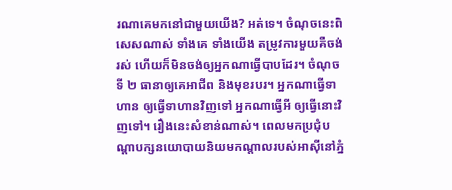រណាគេមកនៅជាមួយយើង? អត់ទេ។ ចំណុចនេះពិសេសណាស់ ទាំងគេ ទាំងយើង តម្រូវការមួយគឺចង់រស់ ហើយក៏មិនចង់ឲ្យអ្នកណាធ្វើបាបដែរ។ ចំណុចទី ២ ធានាឲ្យគេអាជីព និងមុខរបរ។ អ្នកណាធ្វើទាហាន ឲ្យធ្វើទាហានវិញទៅ អ្នកណាធ្វើអី ឲ្យធ្វើនោះវិញទៅ។ រឿងនេះសំខាន់ណាស់។ ពេលមកប្រជុំបណ្តាបក្សនយោបាយនិយមកណ្តាលរបស់អាស៊ីនៅភ្នំ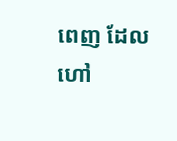ពេញ ដែលហៅ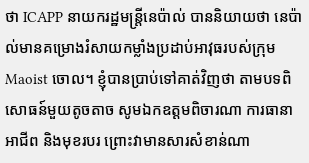ថា ICAPP នាយករដ្ឋមន្រ្តីនេប៉ាល់ បាននិយាយថា នេប៉ាល់មានគម្រោងរំសាយកម្លាំងប្រដាប់អាវុធរបស់ក្រុម Maoist ចោល។ ខ្ញុំបានប្រាប់ទៅគាត់វិញថា តាមបទពិសោធន៍មួយតូចតាច សូមឯកឧត្តមពិចារណា ការធានាអាជីព និងមុខរបរ ព្រោះវាមានសារសំខាន់ណា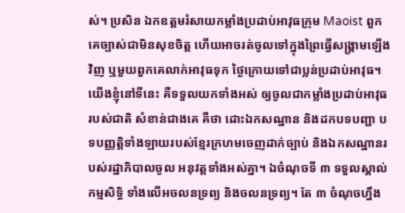ស់។ ប្រសិន ឯកឧត្តមរំសាយកម្លាំងប្រដាប់អាវុធក្រុម Maoist ពួកគេច្បាស់ជាមិនសុខចិត្ត ហើយអាចរត់ចូលទៅក្នុងព្រៃធ្វើសង្គ្រាមឡើងវិញ ឬមួយពួកគេលាក់អាវុធទុក ថ្ងៃក្រោយទៅជាប្លន់ប្រដាប់អាវុធ។ យើងខ្ញុំនៅទីនេះ គឺទទួលយកទាំងអស់ ឲ្យចូលជាកម្លាំងប្រដាប់អាវុធរបស់ជាតិ សំខាន់ជាងគេ គឺថា ដោះឯកសណ្ឋាន និងដកបទបញ្ជា បទបញ្ញត្តិទាំងឡាយរបស់ខ្មែរក្រហមចេញដាក់ច្បាប់ និងឯកសណ្ឋានរបស់រដ្ឋាភិបាលចូល អនុវត្តទាំងអស់គ្នា។ ឯចំណុចទី ៣ ទទួលស្គាល់កម្មសិទ្ធិ ទាំងលើអចលនទ្រព្យ និងចលនទ្រព្យ។ តែ ៣ ចំណុចហ្នឹង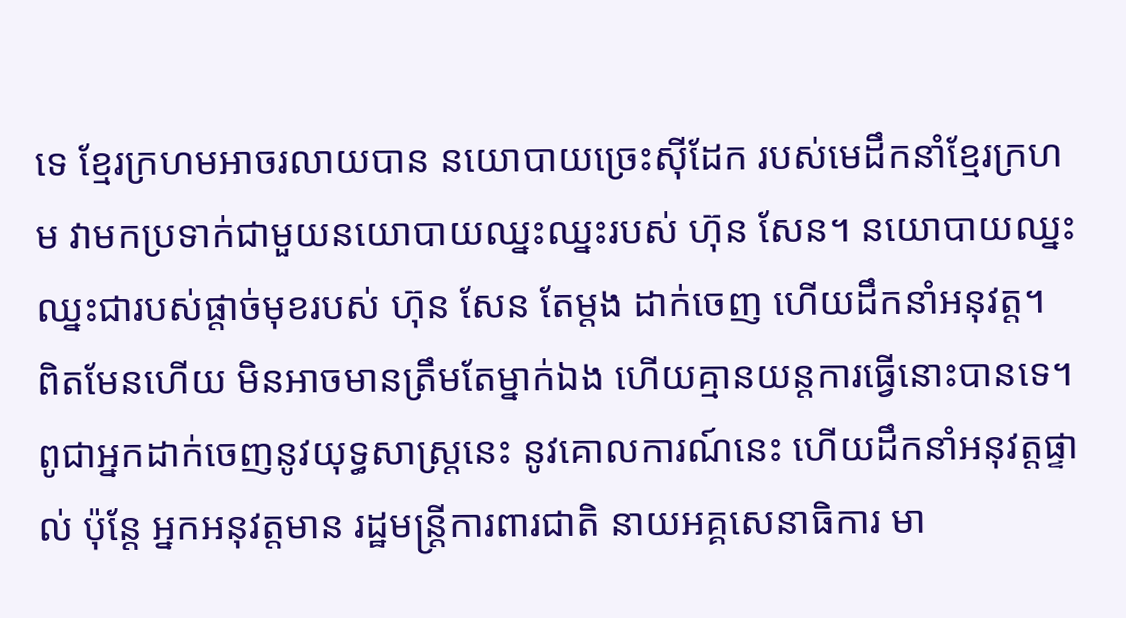ទេ ខ្មែរក្រហមអាចរលាយបាន នយោបាយច្រេះស៊ីដែក របស់មេដឹកនាំខ្មែរក្រហម វាមកប្រទាក់ជាមួយនយោបាយឈ្នះឈ្នះរបស់ ហ៊ុន សែន។ នយោបាយឈ្នះឈ្នះជារបស់ផ្តាច់មុខរបស់ ហ៊ុន សែន តែម្តង ដាក់ចេញ ហើយដឹកនាំអនុវត្ត។ ពិតមែនហើយ មិនអាចមានត្រឹមតែម្នាក់ឯង ហើយគ្មានយន្តការធ្វើនោះបានទេ។ ពូជាអ្នកដាក់ចេញនូវយុទ្ធសាស្រ្តនេះ នូវគោលការណ៍នេះ ហើយដឹកនាំអនុវត្តផ្ទាល់ ប៉ុន្តែ អ្នកអនុវត្តមាន រដ្ឋមន្រ្តីការពារជាតិ នាយអគ្គសេនាធិការ មា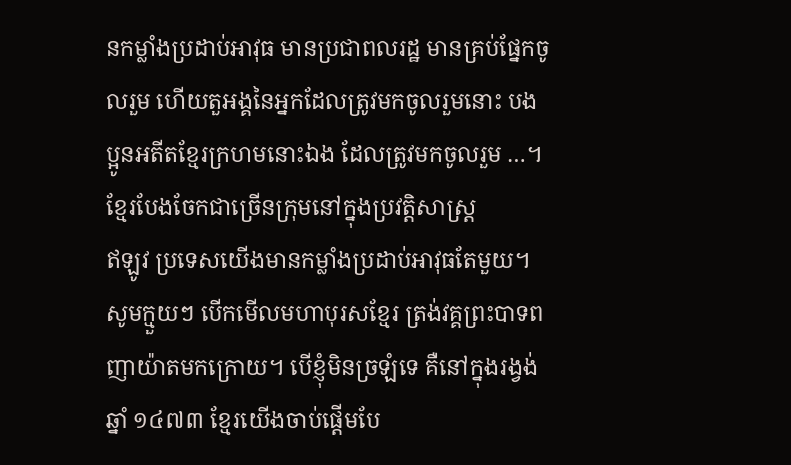នកម្លាំងប្រដាប់អាវុធ មានប្រជាពលរដ្ឋ មានគ្រប់ផ្នែកចូលរួម ហើយតួអង្គនៃអ្នកដែលត្រូវមកចូលរួមនោះ បងប្អូនអតីតខ្មែរក្រហមនោះឯង ដែលត្រូវមកចូលរួម …។
ខ្មែរបែងចែកជាច្រើនក្រុមនៅក្នុងប្រវត្តិសាស្រ្ត
ឥឡូវ ប្រទេសយើងមានកម្លាំងប្រដាប់អាវុធតែមួយ។ សូមក្មួយៗ បើកមើលមហាបុរសខ្មែរ ត្រង់វគ្គព្រះបាទពញាយ៉ាតមកក្រោយ។ បើខ្ញុំមិនច្រឡំទេ គឺនៅក្នុងរង្វង់ឆ្នាំ ១៤៧៣ ខ្មែរយើងចាប់ផ្តើមបែ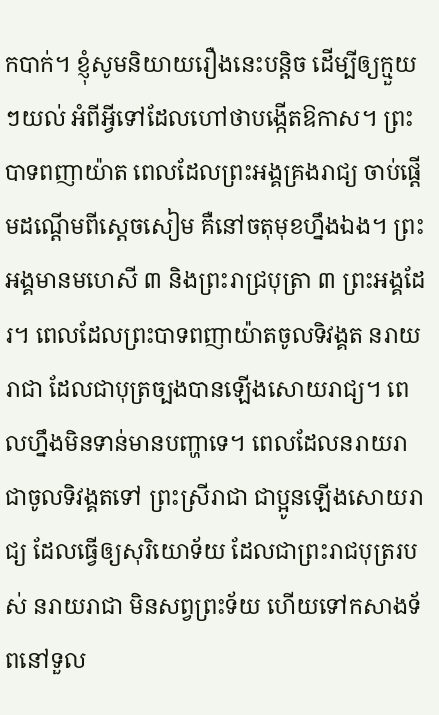កបាក់។ ខ្ញុំសូមនិយាយរឿងនេះបន្តិច ដើម្បីឲ្យក្មួយៗយល់ អំពីអ្វីទៅដែលហៅថាបង្កើតឱកាស។ ព្រះបាទពញាយ៉ាត ពេលដែលព្រះអង្គគ្រងរាជ្យ ចាប់ផ្តើមដណ្តើមពីស្តេចសៀម គឺនៅចតុមុខហ្នឹងឯង។ ព្រះអង្គមានមហេសី ៣ និងព្រះរាជ្របុត្រា ៣ ព្រះអង្គដែរ។ ពេលដែលព្រះបាទពញាយ៉ាតចូលទិវង្គត នរាយរាជា ដែលជាបុត្រច្បងបានឡើងសោយរាជ្យ។ ពេលហ្នឹងមិនទាន់មានបញ្ហាទេ។ ពេលដែលនរាយរាជាចូលទិវង្គតទៅ ព្រះស្រីរាជា ជាប្អូនឡើងសោយរាជ្យ ដែលធ្វើឲ្យសុរិយោទ័យ ដែលជាព្រះរាជបុត្ររបស់ នរាយរាជា មិនសព្វព្រះទ័យ ហើយទៅកសាងទ័ពនៅទួល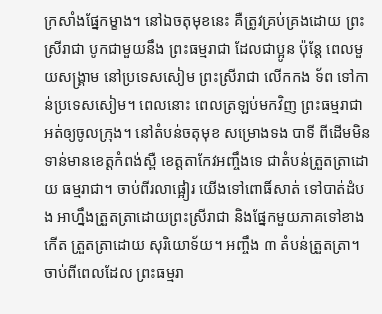ក្រសាំងផ្នែកម្ខាង។ នៅឯចតុមុខនេះ គឺត្រូវគ្រប់គ្រងដោយ ព្រះស្រីរាជា បូកជាមួយនឹង ព្រះធម្មរាជា ដែលជាប្អូន ប៉ុន្តែ ពេលមួយសង្រ្គាម នៅប្រទេសសៀម ព្រះស្រីរាជា លើកកង ទ័ព ទៅកាន់ប្រទេសសៀម។ ពេលនោះ ពេលត្រឡប់មកវិញ ព្រះធម្មរាជា អត់ឲ្យចូលក្រុង។ នៅតំបន់ចតុមុខ សម្រោងទង បាទី ពីដើមមិនទាន់មានខេត្តកំពង់ស្ពឺ ខេត្តតាកែវអញ្ចឹងទេ ជាតំបន់ត្រួតត្រាដោយ ធម្មរាជា។ ចាប់ពីរលាផ្អៀរ យើងទៅពោធិ៍សាត់ ទៅបាត់ដំបង អាហ្នឹងត្រួតត្រាដោយព្រះស្រីរាជា និងផ្នែកមួយភាគទៅខាងកើត ត្រួតត្រាដោយ សុរិយោទ័យ។ អញ្ចឹង ៣ តំបន់ត្រួតត្រា។
ចាប់ពីពេលដែល ព្រះធម្មរា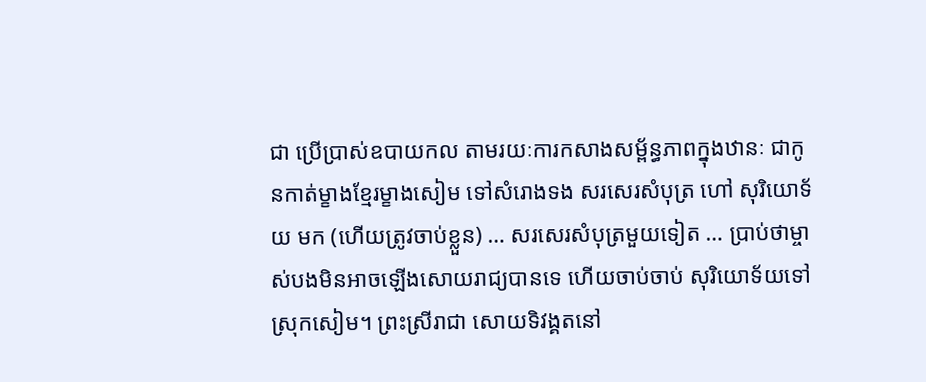ជា ប្រើប្រាស់ឧបាយកល តាមរយៈការកសាងសម្ព័ន្ធភាពក្នុងឋានៈ ជាកូនកាត់ម្ខាងខ្មែរម្ខាងសៀម ទៅសំរោងទង សរសេរសំបុត្រ ហៅ សុរិយោទ័យ មក (ហើយត្រូវចាប់ខ្លួន) … សរសេរសំបុត្រមួយទៀត … ប្រាប់ថាម្ចាស់បងមិនអាចឡើងសោយរាជ្យបានទេ ហើយចាប់ចាប់ សុរិយោទ័យទៅស្រុកសៀម។ ព្រះស្រីរាជា សោយទិវង្គតនៅ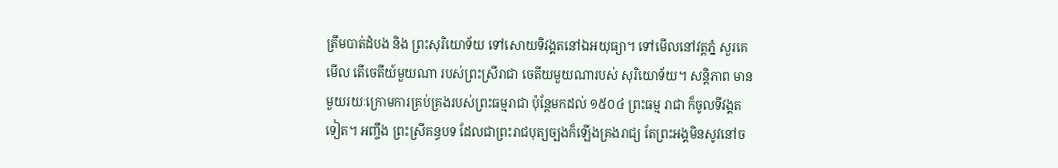ត្រឹមបាត់ដំបង និង ព្រះសុរិយោទ័យ ទៅសោយទិវង្គតនៅឯអយុធ្យា។ ទៅមើលនៅវត្តភ្នំ សួរគេមើល តើចេតីយ៍មួយណា របស់ព្រះស្រីរាជា ចេតីយមួយណារបស់ សុរិយោទ័យ។ សន្តិភាព មានមួយរយៈក្រោមការគ្រប់គ្រងរបស់ព្រះធម្មរាជា ប៉ុន្តែមកដល់ ១៥០៤ ព្រះធម្ម រាជា ក៏ចូលទីវង្គតទៀត។ អញ្ចឹង ព្រះស្រីគន្ធបទ ដែលជាព្រះរាជបុត្យច្បងក៏ឡើងគ្រងរាជ្យ តែព្រះអង្គមិនសូវនៅច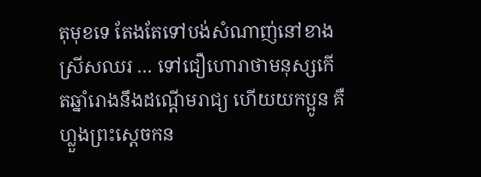តុមុខទេ តែងតែទៅបង់សំណាញ់នៅខាងស្រីសឈរ … ទៅជឿហោរាថាមនុស្សកើតឆ្នាំរោងនឹងដណ្តើមរាជ្យ ហើយយកប្អូន គឺហ្លួងព្រះស្តេចកន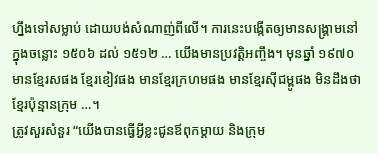ហ្នឹងទៅសម្លាប់ ដោយបង់សំណាញ់ពីលើ។ ការនេះបង្កើតឲ្យមានសង្រ្គាមនៅក្នុងចន្លោះ ១៥០៦ ដល់ ១៥១២ … យើងមានប្រវត្តិអញ្ចឹង។ មុនឆ្នាំ ១៩៧០ មានខ្មែរសផង ខ្មែរខៀវផង មានខ្មែរក្រហមផង មានខ្មែរស៊ីជម្ពូផង មិនដឹងថាខ្មែរប៉ុន្មានក្រុម …។
ត្រូវសួរសំនួរ “យើងបានធ្វើអ្វីខ្លះជូនឪពុកម្តាយ និងក្រុម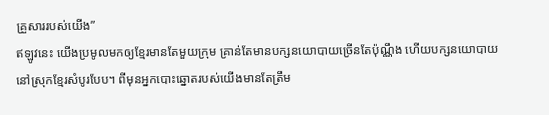គ្រួសាររបស់យើង”
ឥឡូវនេះ យើងប្រមូលមកឲ្យខ្មែរមានតែមួយក្រុម គ្រាន់តែមានបក្សនយោបាយច្រើនតែប៉ុណ្ណឹង ហើយបក្សនយោបាយនៅស្រុកខ្មែរសំបូរបែប។ ពីមុនអ្នកបោះឆ្នោតរបស់យើងមានតែត្រឹម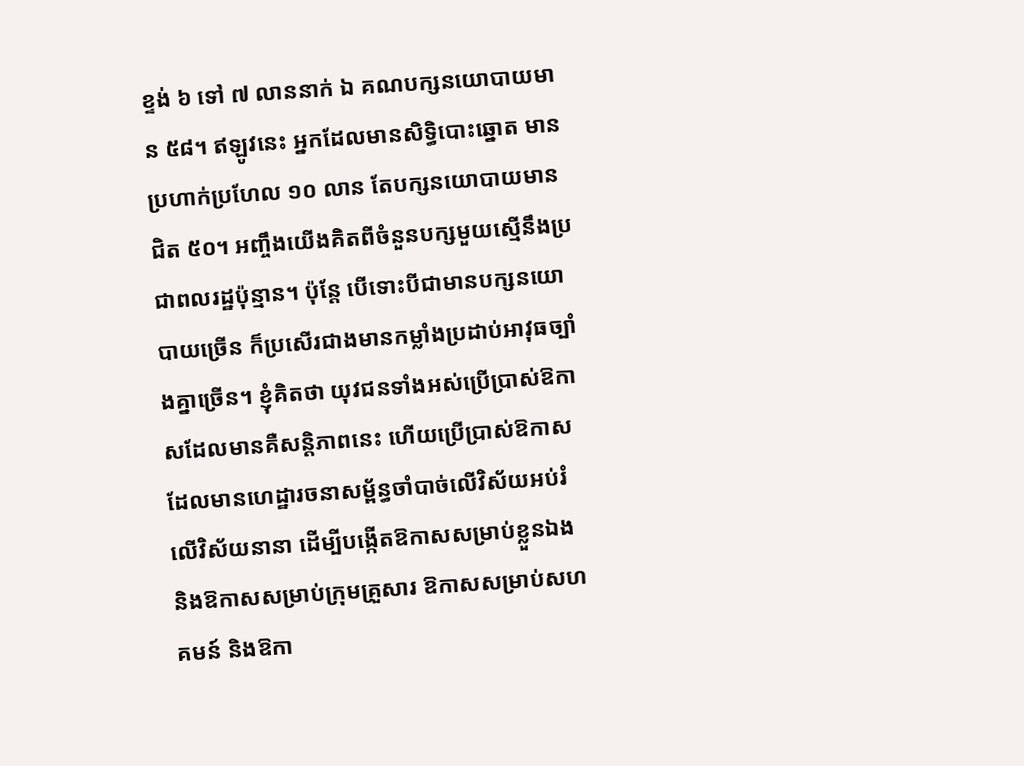ខ្ទង់ ៦ ទៅ ៧ លាននាក់ ឯ គណបក្សនយោបាយមាន ៥៨។ ឥឡូវនេះ អ្នកដែលមានសិទ្ធិបោះឆ្នោត មានប្រហាក់ប្រហែល ១០ លាន តែបក្សនយោបាយមានជិត ៥០។ អញ្ចឹងយើងគិតពីចំនួនបក្សមួយស្មើនឹងប្រជាពលរដ្ឋប៉ុន្មាន។ ប៉ុន្តែ បើទោះបីជាមានបក្សនយោបាយច្រើន ក៏ប្រសើរជាងមានកម្លាំងប្រដាប់អាវុធច្បាំងគ្នាច្រើន។ ខ្ញុំគិតថា យុវជនទាំងអស់ប្រើប្រាស់ឱកាសដែលមានគឺសន្តិភាពនេះ ហើយប្រើប្រាស់ឱកាសដែលមានហេដ្ឋារចនាសម្ព័ន្ធចាំបាច់លើវិស័យអប់រំ លើវិស័យនានា ដើម្បីបង្កើតឱកាសសម្រាប់ខ្លួនឯង និងឱកាសសម្រាប់ក្រុមគ្រួសារ ឱកាសសម្រាប់សហគមន៍ និងឱកា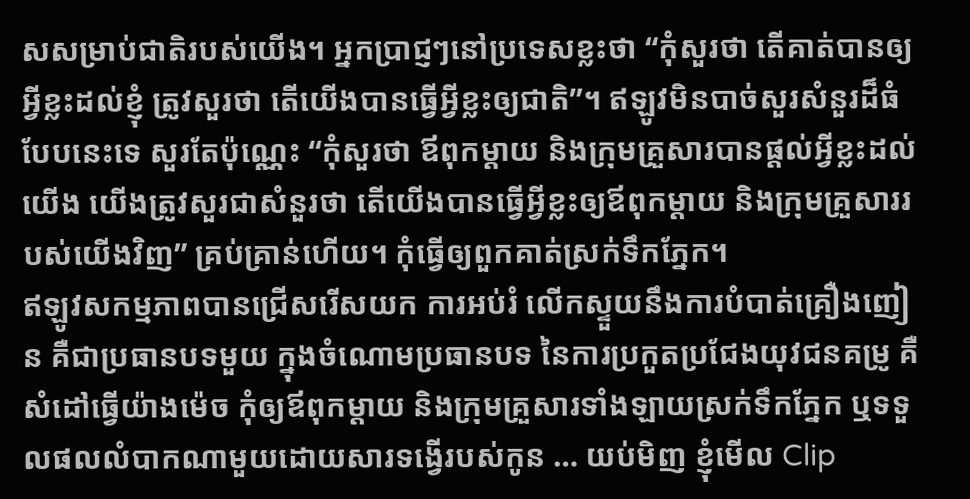សសម្រាប់ជាតិរបស់យើង។ អ្នកប្រាជ្ញៗនៅប្រទេសខ្លះថា “កុំសួរថា តើគាត់បានឲ្យអ្វីខ្លះដល់ខ្ញុំ ត្រូវសួរថា តើយើងបានធ្វើអ្វីខ្លះឲ្យជាតិ”។ ឥឡូវមិនបាច់សួរសំនួរដ៏ធំបែបនេះទេ សួរតែប៉ុណ្ណេះ “កុំសួរថា ឪពុកម្តាយ និងក្រុមគ្រួសារបានផ្តល់អ្វីខ្លះដល់យើង យើងត្រូវសួរជាសំនួរថា តើយើងបានធ្វើអ្វីខ្លះឲ្យឪពុកម្តាយ និងក្រុមគ្រួសាររបស់យើងវិញ” គ្រប់គ្រាន់ហើយ។ កុំធ្វើឲ្យពួកគាត់ស្រក់ទឹកភ្នែក។
ឥឡូវសកម្មភាពបានជ្រើសរើសយក ការអប់រំ លើកស្ទួយនឹងការបំបាត់គ្រឿងញៀន គឺជាប្រធានបទមួយ ក្នុងចំណោមប្រធានបទ នៃការប្រកួតប្រជែងយុវជនគម្រូ គឺសំដៅធ្វើយ៉ាងម៉េច កុំឲ្យឪពុកម្តាយ និងក្រុមគ្រួសារទាំងឡាយស្រក់ទឹកភ្នែក ឬទទួលផលលំបាកណាមួយដោយសារទង្វើរបស់កូន … យប់មិញ ខ្ញុំមើល Clip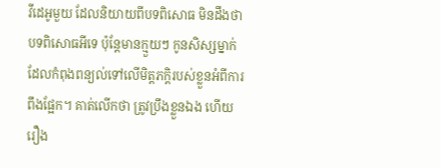វីដេអូមួយ ដែលនិយាយពីបទពិសោធ មិនដឹងថាបទពិសោធអីទេ ប៉ុន្តែមានក្មួយៗ កូនសិស្សម្នាក់ដែលកំពុងពន្យល់ទៅលើមិត្តភក្តិរបស់ខ្លួនអំពីការពឹងផ្អែក។ គាត់លើកថា ត្រូវប្រឹងខ្លួនឯង ហើយរឿង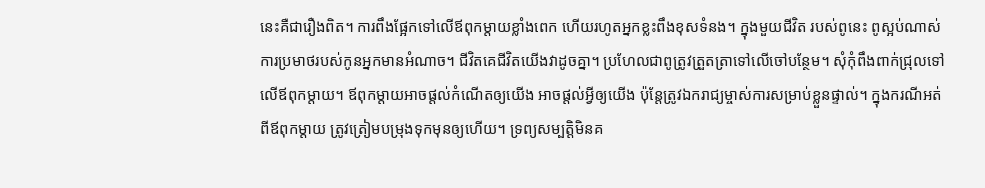នេះគឺជារឿងពិត។ ការពឹងផ្អែកទៅលើឪពុកម្តាយខ្លាំងពេក ហើយរហូតអ្នកខ្លះពឹងខុសទំនង។ ក្នុងមួយជីវិត របស់ពូនេះ ពូស្អប់ណាស់ការប្រមាថរបស់កូនអ្នកមានអំណាច។ ជីវិតគេជីវិតយើងវាដូចគ្នា។ ប្រហែលជាពូត្រូវត្រួតត្រាទៅលើចៅបន្ថែម។ សុំកុំពឹងពាក់ជ្រុលទៅលើឪពុកម្តាយ។ ឪពុកម្តាយអាចផ្តល់កំណើតឲ្យយើង អាចផ្តល់អ្វីឲ្យយើង ប៉ុន្តែត្រូវឯករាជ្យម្ចាស់ការសម្រាប់ខ្លួនផ្ទាល់។ ក្នុងករណីអត់ពីឪពុកម្តាយ ត្រូវត្រៀមបម្រុងទុកមុនឲ្យហើយ។ ទ្រព្យសម្បត្តិមិនគ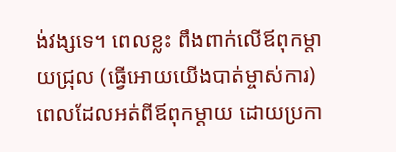ង់វង្សទេ។ ពេលខ្លះ ពឹងពាក់លើឪពុកម្តាយជ្រុល (ធ្វើអោយយើងបាត់ម្ចាស់ការ) ពេលដែលអត់ពីឪពុកម្តាយ ដោយប្រកា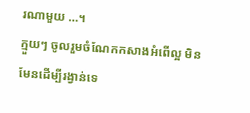រណាមួយ …។
ក្មួយៗ ចូលរួមចំណែកកសាងអំពើល្អ មិនមែនដើម្បីរង្វាន់ទេ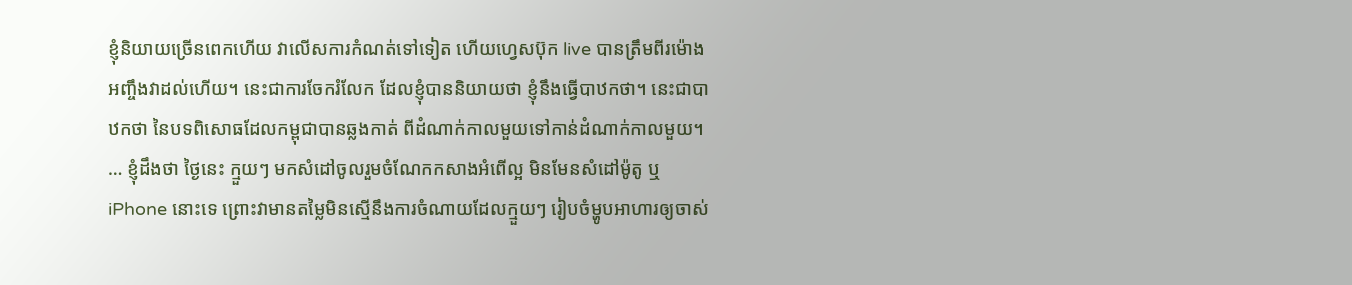ខ្ញុំនិយាយច្រើនពេកហើយ វាលើសការកំណត់ទៅទៀត ហើយហ្វេសប៊ុក live បានត្រឹមពីរម៉ោង អញ្ចឹងវាដល់ហើយ។ នេះជាការចែករំលែក ដែលខ្ញុំបាននិយាយថា ខ្ញុំនឹងធ្វើបាឋកថា។ នេះជាបាឋកថា នៃបទពិសោធដែលកម្ពុជាបានឆ្លងកាត់ ពីដំណាក់កាលមួយទៅកាន់ដំណាក់កាលមួយ។ … ខ្ញុំដឹងថា ថ្ងៃនេះ ក្មួយៗ មកសំដៅចូលរួមចំណែកកសាងអំពើល្អ មិនមែនសំដៅម៉ូតូ ឬ iPhone នោះទេ ព្រោះវាមានតម្លៃមិនស្មើនឹងការចំណាយដែលក្មួយៗ រៀបចំម្ហូបអាហារឲ្យចាស់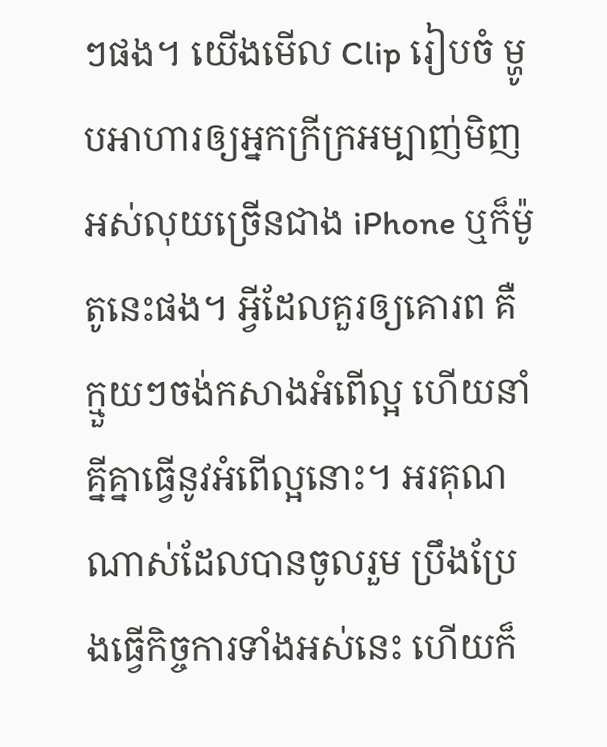ៗផង។ យើងមើល Clip រៀបចំ ម្ហូបអាហារឲ្យអ្នកក្រីក្រអម្បាញ់មិញ អស់លុយច្រើនជាង iPhone ឬក៏ម៉ូតូនេះផង។ អ្វីដែលគួរឲ្យគោរព គឺក្មួយៗចង់កសាងអំពើល្អ ហើយនាំគ្នីគ្នាធ្វើនូវអំពើល្អនោះ។ អរគុណណាស់ដែលបានចូលរួម ប្រឹងប្រែងធ្វើកិច្ចការទាំងអស់នេះ ហើយក៏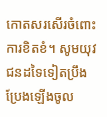កោតសរសើរចំពោះការខិតខំ។ សូមយុវជនដទៃទៀតប្រឹងប្រែងឡើងចូល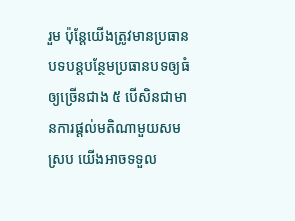រួម ប៉ុន្តែយើងត្រូវមានប្រធានបទបន្តបន្ថែមប្រធានបទឲ្យធំ ឲ្យច្រើនជាង ៥ បើសិនជាមានការផ្តល់មតិណាមួយសមស្រប យើងអាចទទួល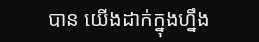បាន យើងដាក់ក្នុងហ្នឹង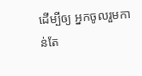ដើម្បីឲ្យ អ្នកចូលរួមកាន់តែ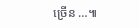ច្រើន …៕